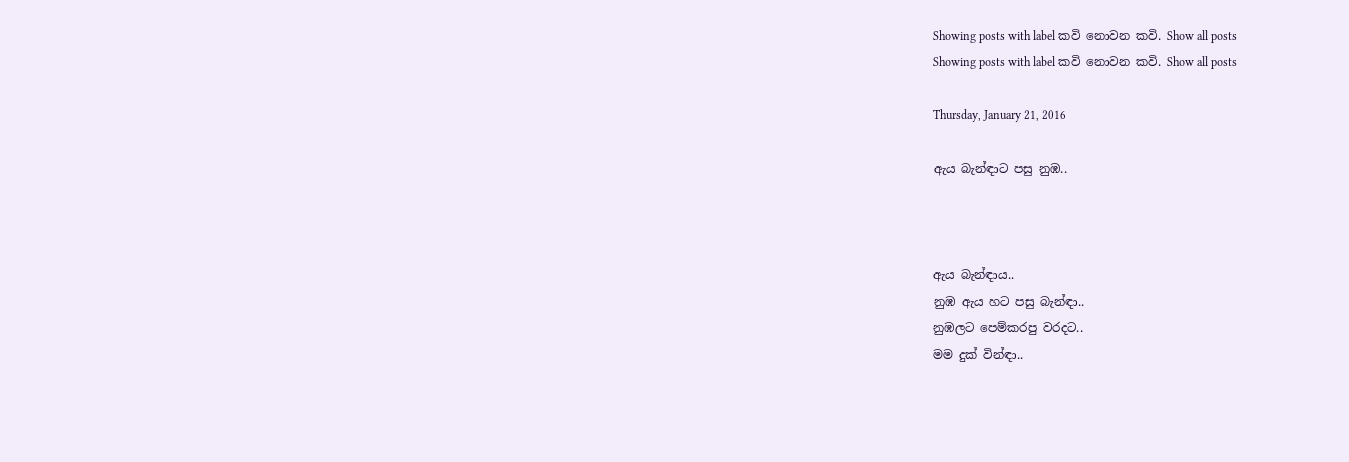Showing posts with label කවි නොවන කවි. Show all posts
Showing posts with label කවි නොවන කවි. Show all posts

Thursday, January 21, 2016

ඇය බැන්ඳාට පසු නුඹ..



ඇය බැන්ඳාය..
නුඹ ඇය හට පසු බැන්ඳා..
නුඹලට පෙම්කරපු වරදට..
මම දුක් වින්ඳා..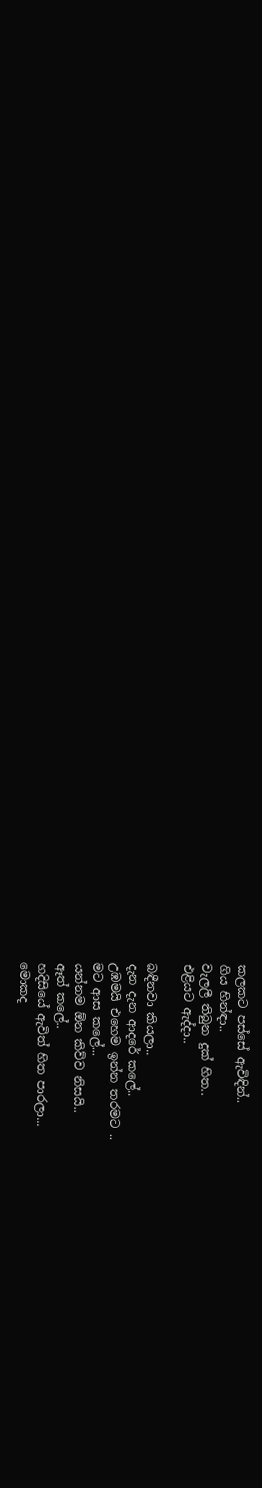කලකට පස්සේ ඇවිඳින්..
ගිය හින්ඳා..
වැලලී තිබුන දුක් හිත..
එළියට ඇද්දා..

බඳීනවා කියලා..
දැන දැන ආදරේ කලේ..
උඹමයි එහෙම ඉන්න තරමට ..
මට ආස කලේ...
යන්නම ඕන කිව්ව නිසයි..
ඈත් කලේ..
හදිසියේ ඇවිත් හිත පාරලා...
මොකද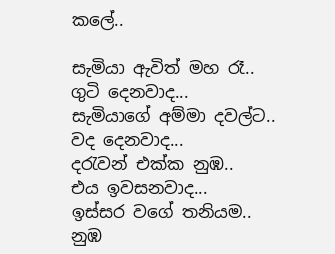කලේ..

සැමියා ඇවිත් මහ රෑ..
ගුටි දෙනවාද...
සැමියාගේ අම්මා දවල්ට..
වද දෙනවාද...
දරැවන් එක්ක නුඹ..
එය ඉවසනවාද...
ඉස්සර වගේ තනියම..
නුඹ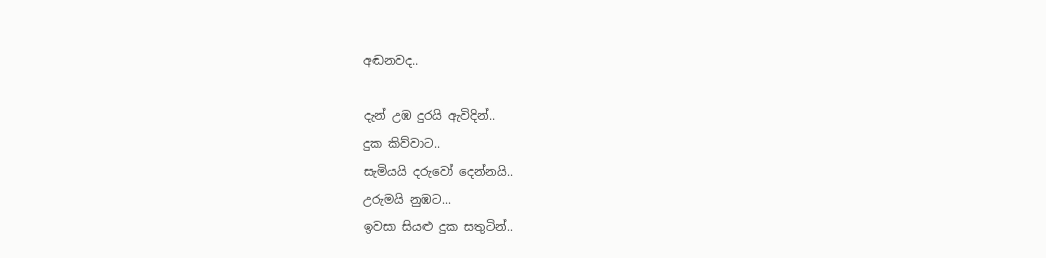අඬනවද..

දැන් උඹ දුරයි ඇවිදින්..
දුක කිව්වාට..
සැමියයි දරුවෝ දෙන්නයි..
උරුමයි නුඹට...
ඉවසා සියළු දුක සතුටින්..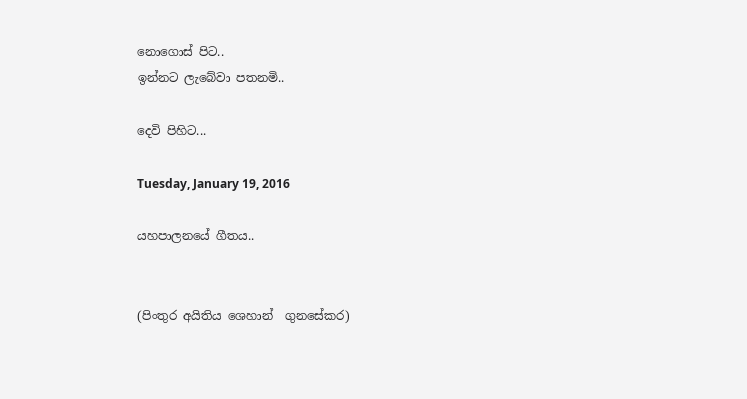නොගොස් පිට..
ඉන්නට ලැබේවා පතනමි..

දෙවි පිහිට...

Tuesday, January 19, 2016

යහපාලනයේ ගීතය..


(පිංතුර අයිතිය ශෙහාන්  ගුනසේකර)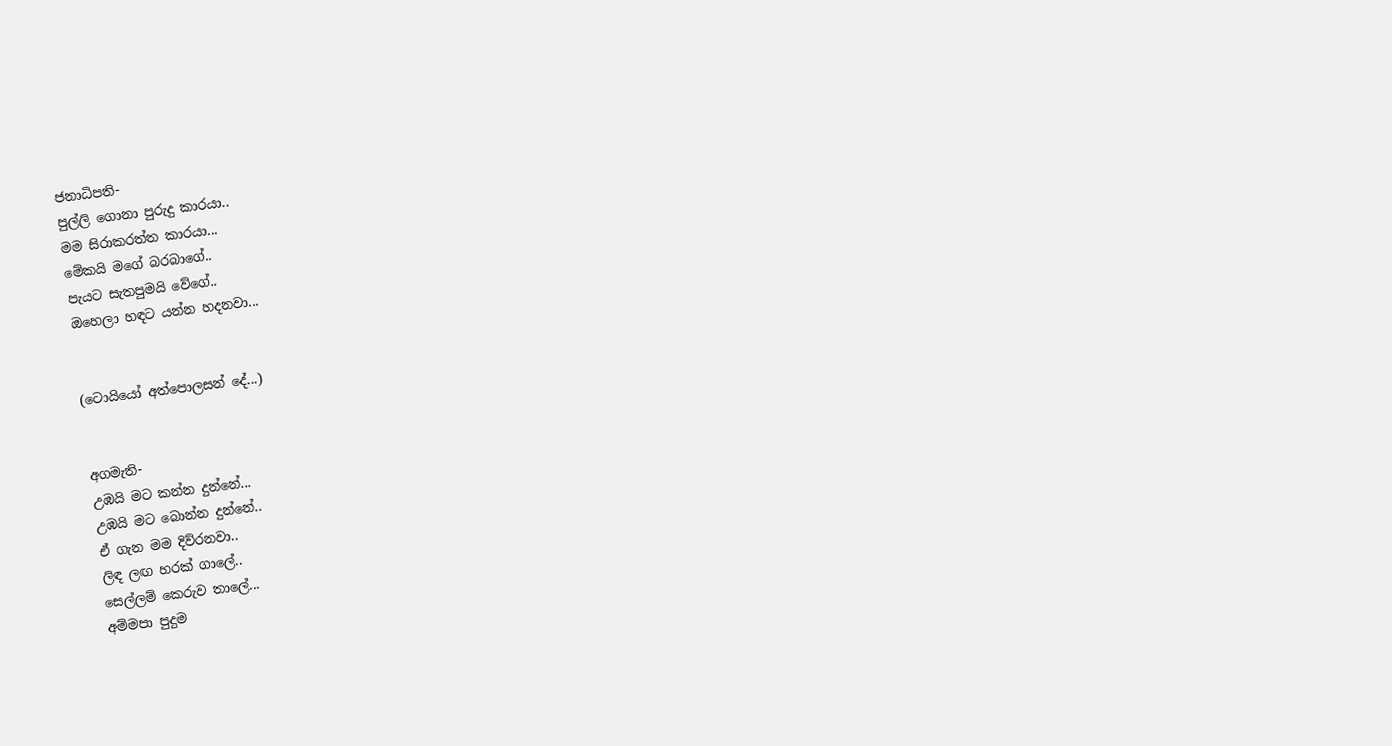ජනාධිපති-
පුල්ලි ගොනා පුරුදු කාරයා..
මම සිරාකරත්ත කාරයා...
මේකයි මගේ බරබාගේ..
පැයට සැතපුමයි වේගේ..
ඔහෙලා හඳට යන්න හදනවා...


(ටොයියෝ අත්පොලසන් දේ...)


අගමැති-
උඹයි මට කන්න දුන්නේ...
උඹයි මට බොන්න දුන්නේ..
ඒ ගැන මම දිව්රනවා..
ලිඳ ලඟ හරක් ගාලේ..
සෙල්ලම් කෙරුව තාලේ...
අම්මපා පුදුම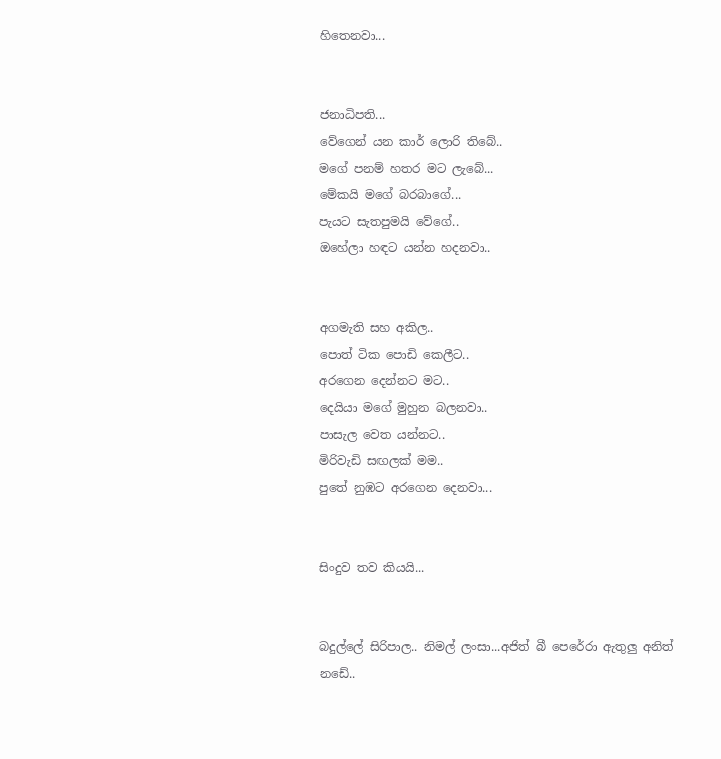හිතෙනවා...


ජනාධිපති...
වේගෙන් යන කාර් ලොරි තිබේ..
මගේ පනම් හතර මට ලැබේ...
මේකයි මගේ බරබාගේ...
පැයට සැතපුමයි වේගේ..
ඔහේලා හඳට යන්න හදනවා..


අගමැති සහ අකිල..
පොත් ටික පොඩි කෙලීට..
අරගෙන දෙන්නට මට..
දෙයියා මගේ මුහුන බලනවා..
පාසැල වෙත යන්නට..
මිරිවැඩි සඟලක් මම..
පුතේ නුඹට අරගෙන දෙනවා...


සිංදුව තව කියයි...


බදුල්ලේ සිරිපාල.. නිමල් ලංසා...අජිත් බී පෙරේරා ඇතුලු අනිත් නඩේ..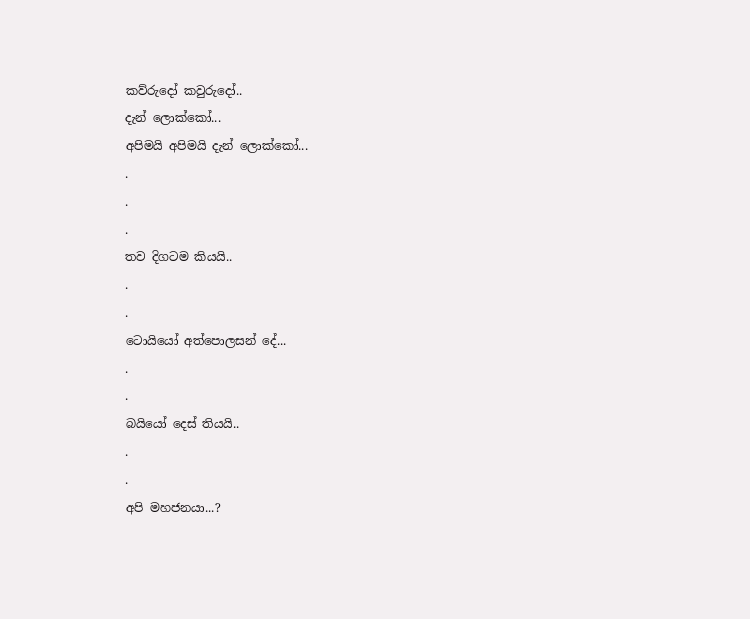කව්රුදෝ කවුරුදෝ..
දැන් ලොක්කෝ...
අපිමයි අපිමයි දැන් ලොක්කෝ...
.
.
.
තව දිගටම කියයි..
.
.
ටොයියෝ අත්පොලසන් දේ...
.
.
බයියෝ දෙස් තියයි..
.
.
අපි මහජනයා...?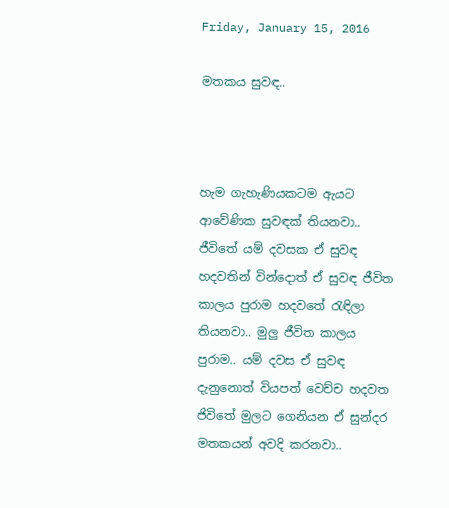Friday, January 15, 2016

මතකය සුවඳ..



හැම ගැහැණියකටම ඇයට ආවේණික සුවඳක් තියනවා.. ජීවිතේ යම් දවසක ඒ සුවඳ හදවතින් වින්දොත් ඒ සුවඳ ජීවිත කාලය පුරාම හදවතේ රැඳිලා තියනවා.. මුලු ජීවිත කාලය පුරාම.. යම් දවස ඒ සුවඳ දැනුනොත් වියපත් වෙච්ච හදවත ජිවිතේ මුලට ගෙනියන ඒ සුන්දර මතකයන් අවදි කරනවා..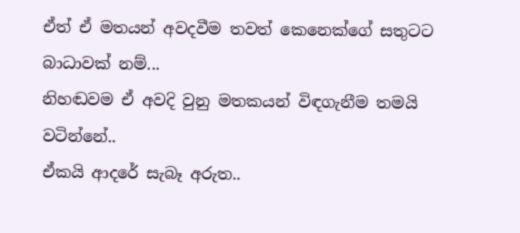ඒත් ඒ මතයන් අවදවීම තවත් කෙනෙක්ගේ සතුටට බාධාවක් නම්...
නිහඬවම ඒ අවදි වුනු මතකයන් විඳගැනීම තමයි වටින්නේ..
ඒකයි ආදරේ සැබෑ අරුත..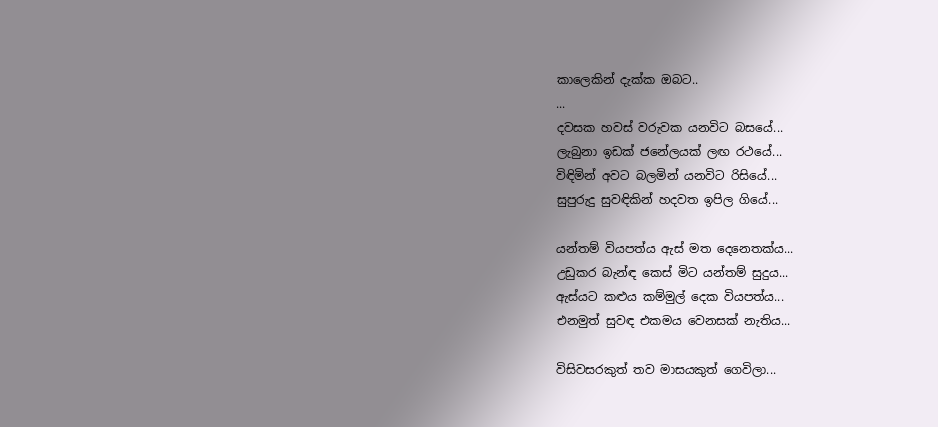කාලෙකින් දැක්ක ඔබට..
...
දවසක හවස් වරුවක යනවිට බසයේ...
ලැබුනා ඉඩක් ජනේලයක් ලඟ රථයේ...
විඳිමින් අවට බලමින් යනවිට රිසියේ...
සුපුරුදු සුවඳිකින් හදවත ඉපිල ගියේ...

යන්තම් වියපත්ය ඇස් මත දෙනෙතක්ය...
උඩුකර බැන්ඳ කෙස් මිට යන්තම් සුදුය...
ඇස්යට කළුය කම්මුල් දෙක වියපත්ය...
එනමුත් සුවඳ එකමය වෙනසක් නැතිය...

විසිවසරකුත් තව මාසයකුත් ගෙවිලා...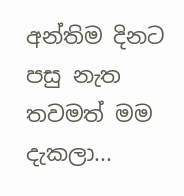අන්තිම දිනට පසු නැත තවමත් මම දැකලා...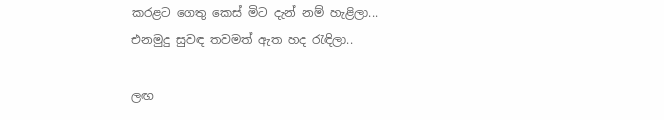කරළට ගෙතු කෙස් මිට දැන් නම් හැළිලා...
එනමුදු සුවඳ තවමත් ඇත හද රැඳිලා..

ලඟ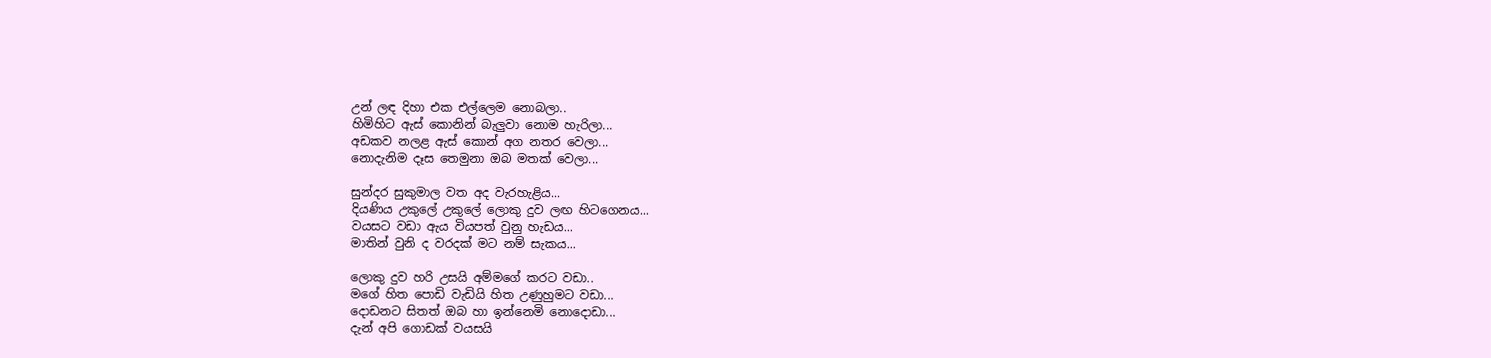උන් ලඳ දිහා එක එල්ලෙම නොබලා..
හිමිහිට ඇස් කොනින් බැලුවා නොම හැරිලා...
අඩකව නලළ ඇස් කොන් අග නතර වෙලා...
නොදැනිම දෑස තෙමුනා ඔබ මතක් වෙලා...

සුන්දර සුකුමාල වත අද වැරහැළිය...
දියණිය උකුලේ උකුලේ ලොකු දුව ලඟ හිටගෙනය...
වයසට වඩා ඇය වියපත් වුනු හැඩය...
මාතින් වුනි ද වරදක් මට නම් සැකය...

ලොකු දුව හරි උසයි අම්මගේ කරට වඩා..
මගේ හිත පොඩි වැඩියි හිත උණුහුමට වඩා...
දොඩනට සිතත් ඔබ හා ඉන්නෙමි නොදොඩා...
දැන් අපි ගොඩක් වයසයි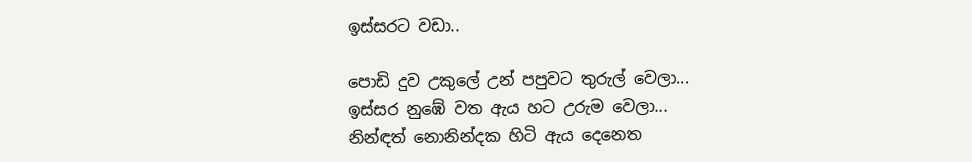ඉස්සරට වඩා..

පොඩි දුව උකුලේ උන් පපුවට තුරුල් වෙලා...
ඉස්සර නුඹේ වත ඇය හට උරුම වෙලා...
නින්ඳත් නොනින්දක හිටි ඇය දෙනෙත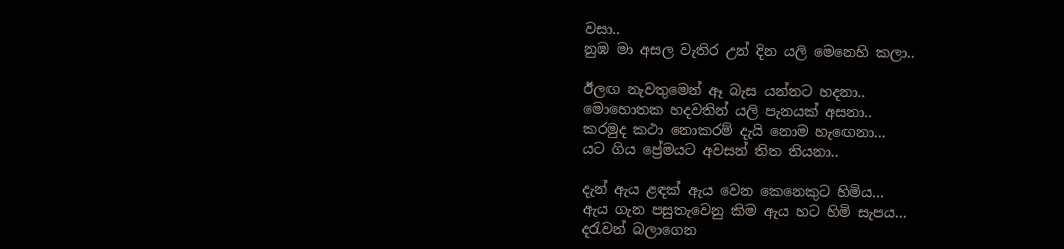වසා..
නුඹ මා අසල වැතිර උන් දින යලි මෙනෙහි කලා..

ඊලඟ නැවතුමෙන් ඈ බැස යන්නට හදනා..
මොහොතක හදවතින් යලි පැනයක් අසනා..
කරමුද කථා නොකරම් දැයි නොම හැඟෙනා...
යට ගිය ප්‍රේමයට අවසන් තිත තියනා..

දැන් ඇය ළඳක් ඇය වෙන කෙනෙකුට හිමිය...
ඇය ගැන පසුතැවෙනු කිම ඇය හට හිමි සැපය...
දරැවන් බලාගෙන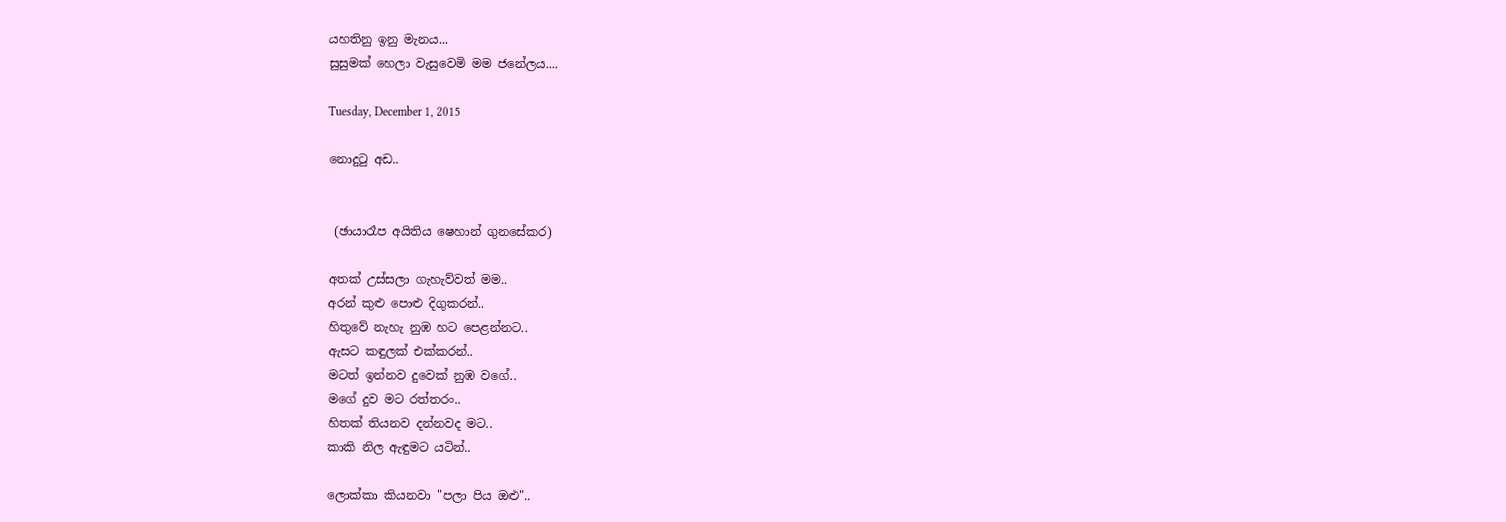යහතිනු ඉනු මැනය...
සුසුමක් හෙලා වැසුවෙමි මම ජනේලය....

Tuesday, December 1, 2015

නොදුටු අඩ..


 (ඡායාරෑප අයිතිය ෂෙහාන් ගුනසේකර)

අතක් උස්සලා ගැහැව්වත් මම..
අරන් කුළු පොළු දිගුකරන්..
හිතුවේ නැහැ නුඹ හට පෙළන්නට..
ඇසට කඳුලක් එක්කරන්..
මටත් ඉන්නව දුවෙක් නුඹ වගේ..
මගේ දුව මට රත්තරං..
හිතක් තියනව දන්නවද මට..
කාකි නිල ඇඳුමට යටින්..

ලොක්කා කියනවා "පලා පිය ඔළු"..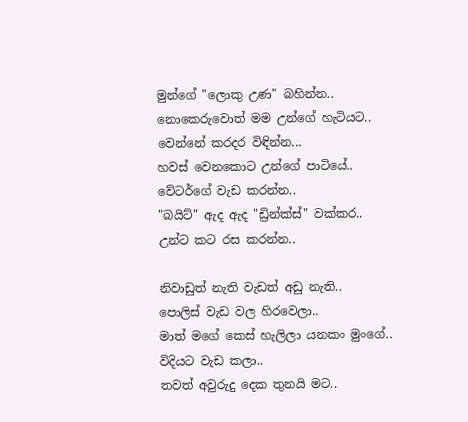මුන්ගේ "ලොකු උණ" බහින්න..
නොකෙරුවොත් මම උන්ගේ හැටියට..
වෙන්නේ කරදර විඳින්න...
හවස් වෙනකොට උන්ගේ පාටියේ..
වේටර්ගේ වැඩ කරන්න..
"බයිට්" ඇද ඇද "ඩ්‍රින්ක්ස්" වක්කර..
උන්ට කට රස කරන්න..

නිවාඩුත් නැති වැඩත් අඩු නැති..
පොලිස් වැඩ වල හිරවෙලා..
මාත් මගේ කෙස් හැලිලා යනකං මුංගේ..
විදියට වැඩ කලා..
තවත් අවුරුදු දෙක තුනයි මට..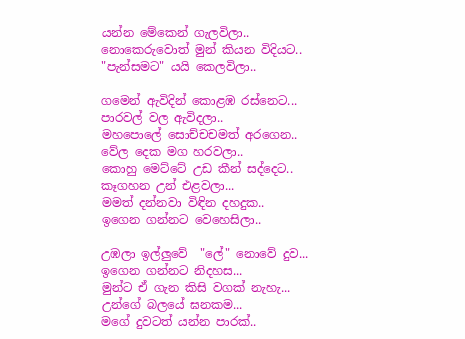යන්න මේකෙන් ගැලවිලා..
නොකෙරුවොත් මුන් කියන විදියට..
"පැන්සමට" යයි කෙලවිලා..

ගමෙන් ඇවිදින් කොළඹ රස්නෙට...
පාරවල් වල ඇවිදලා..
මහපොලේ සොච්චචමත් අරගෙන..
වේල දෙක මග හරවලා..
කොහු මෙට්ටේ උඩ කීන් සද්දෙට..
කෑගහන උන් එළවලා...
මමත් දන්නවා විඳින දහදුක..
ඉගෙන ගන්නට වෙහෙසිලා..

උඹලා ඉල්ලුවේ  "ලේ" නොවේ දුව...
ඉගෙන ගන්නට නිදහස...
මුන්ට ඒ ගැන කිසි වගක් නැහැ...
උන්ගේ බලයේ ඝනකම...
මගේ දුවටත් යන්න පාරක්..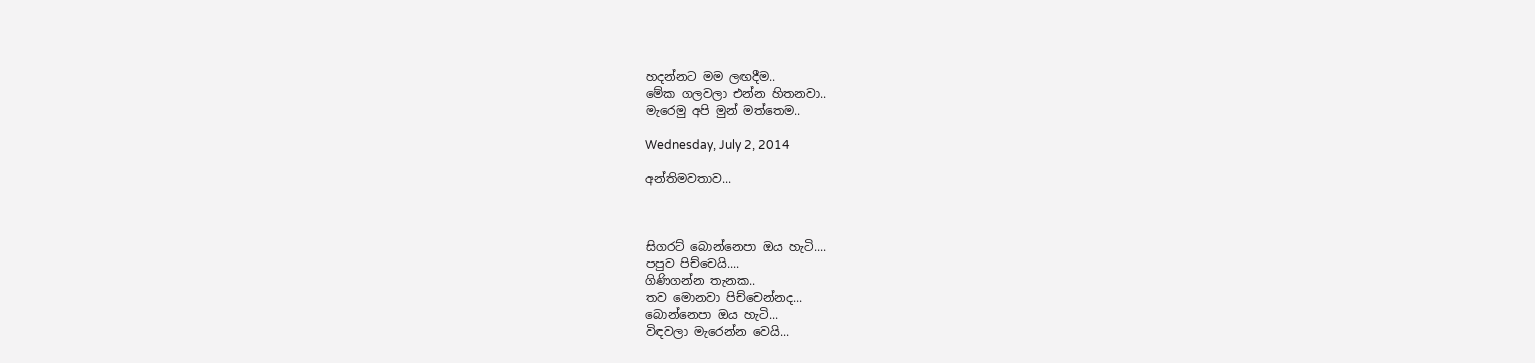හදන්නට මම ලඟදීම..
මේක ගලවලා එන්න හිතනවා..
මැරෙමු අපි මුන් මත්තෙම..

Wednesday, July 2, 2014

අන්තිමවතාව...



සිගරට් බොන්නෙපා ඔය හැටි....
පපුව පිච්චෙයි....
ගිණිගන්න තැනක..
තව මොනවා පිච්චෙන්නද...
බොන්නෙපා ඔය හැටි...
විඳවලා මැරෙන්න වෙයි...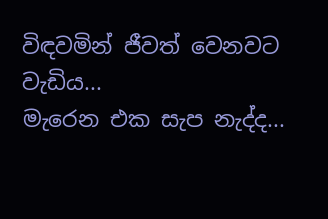විඳවමින් ජීවත් වෙනවට වැඩිය...
මැරෙන එක සැප නැද්ද...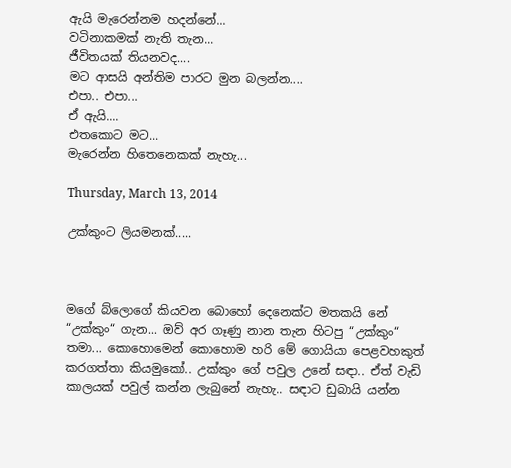ඇයි මැරෙන්නම හදන්නේ...
වටිනාකමක් නැති තැන...
ජීවිතයක් තියනවද....
මට ආසයි අන්තිම පාරට මුන බලන්න....
එපා.. එපා...
ඒ ඇයි....
එතකොට මට...
මැරෙන්න හිතෙනෙකක් නැහැ...

Thursday, March 13, 2014

උක්කුංට ලියමනක්.....



මගේ බ්ලොගේ කියවන බොහෝ දෙනෙක්ට මතකයි නේ “උක්කුං“ ගැන... ඔව් අර ගෑණු නාන තැන හිටපු “උක්කුං“ තමා... කොහොමෙන් කොහොම හරි මේ ගොයියා පෙළවහකුත් කරගත්තා කියමුකෝ.. උක්කුං ගේ පවුල උනේ සඳා.. ඒත් වැඩි කාලයක් පවුල් කන්න ලැබුනේ නැහැ.. සඳාට ඩුබායි යන්න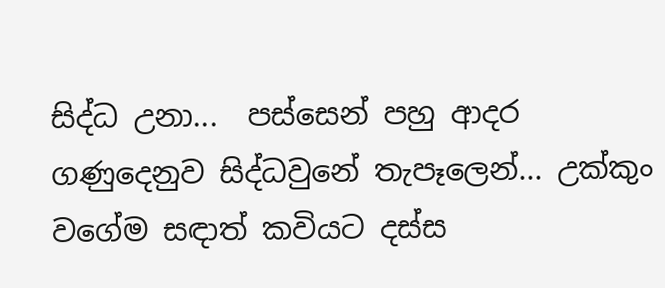සිද්ධ උනා...  පස්සෙන් පහු ආදර ගණුදෙනුව සිද්ධවුනේ තැපෑලෙන්... උක්කුං වගේම සඳාත් කවියට දස්ස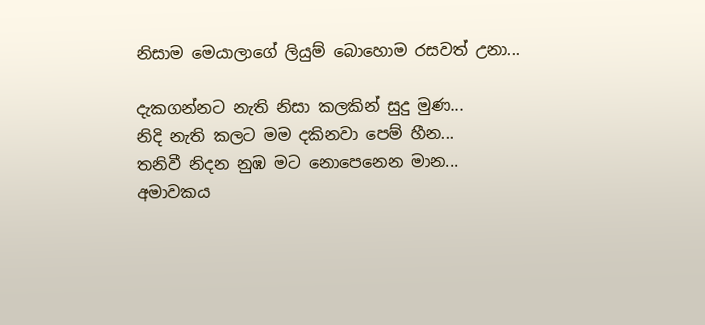නිසාම මෙයාලාගේ ලියුම් බොහොම රසවත් උනා...

දැකගන්නට නැති නිසා කලකින් සුදු මුණ...
නිදි නැති කලට මම දකිනවා පෙම් හීන...
තනිවී නිදන නුඹ මට නොපෙනෙන මාන...
අමාවකය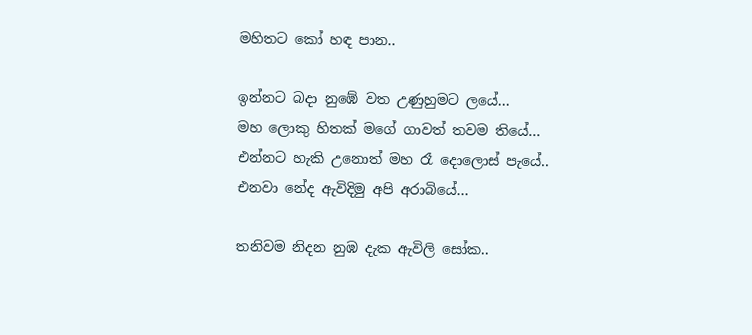මහිතට කෝ හඳ පාන..

ඉන්නට බදා නුඹේ වත උණුහුමට ලයේ...
මහ ලොකු හිතක් මගේ ගාවත් තවම තියේ...
එන්නට හැකි උනොත් මහ රෑ දොලොස් පැයේ..
එනවා නේද ඇවිදිමු අපි අරාබියේ...

තනිවම නිදන නුඹ දැක ඇවිලි සෝක..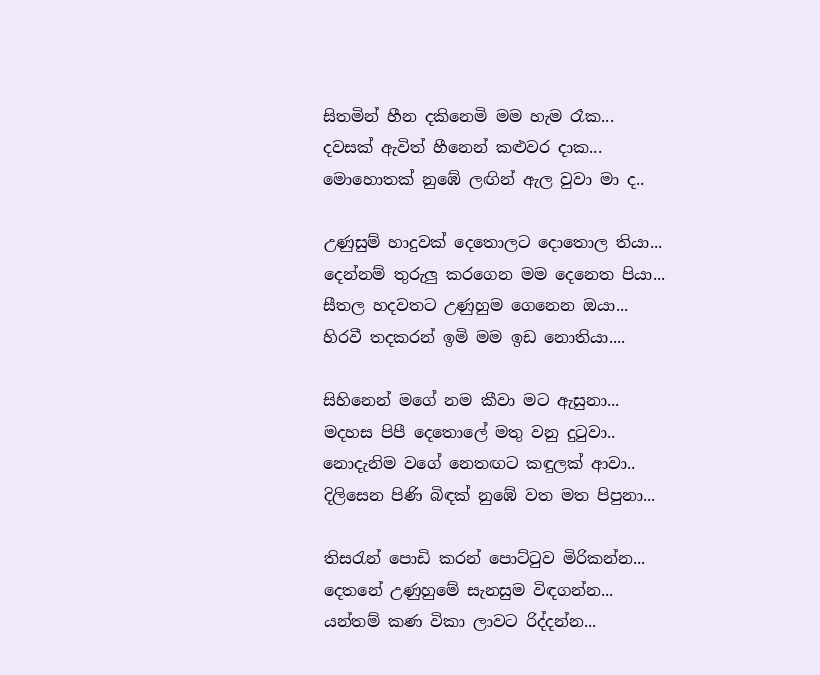සිතමින් හීන දකිනෙමි මම හැම රෑක...
දවසක් ඇවිත් හීනෙන් කළුවර දාක...
මොහොතක් නුඹේ ලඟින් ඇල වුවා මා ද..

උණුසුම් හාදුවක් දෙතොලට දොතොල තියා...
දෙන්නම් තුරුලු කරගෙන මම දෙනෙත පියා...
සීතල හදවතට උණුහුම ගෙනෙන ඔයා...
හිරවී තදකරන් ඉමි මම ඉඩ නොතියා....

සිහිනෙන් මගේ නම කීවා මට ඇසුනා...
මදහස පිපී දෙතොලේ මතු වනු දුටුවා..
නොදැනිම වගේ නෙතඟට කඳුලක් ආවා..
දිලිසෙන පිණි බිඳක් නුඹේ වත මත පිපුනා...

තිසරැන් පොඩි කරන් පොට්ටුව මිරිකන්න...
දෙතනේ උණුහුමේ සැනසුම විඳගන්න...
යන්තම් කණ විකා ලාවට රිද්දන්න...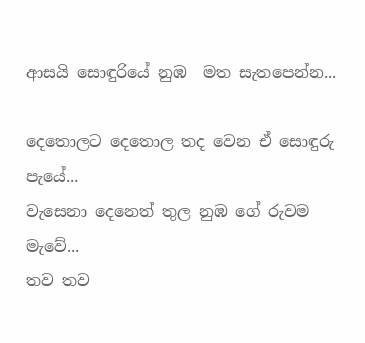ආසයි සොඳුරියේ නුඹ  මත සැතපෙන්න...

දෙතොලට දෙතොල තද වෙන ඒ සොඳුරු පැයේ...
වැසෙනා දෙනෙත් තුල නුඹ ගේ රුවම මැවේ...
තව තව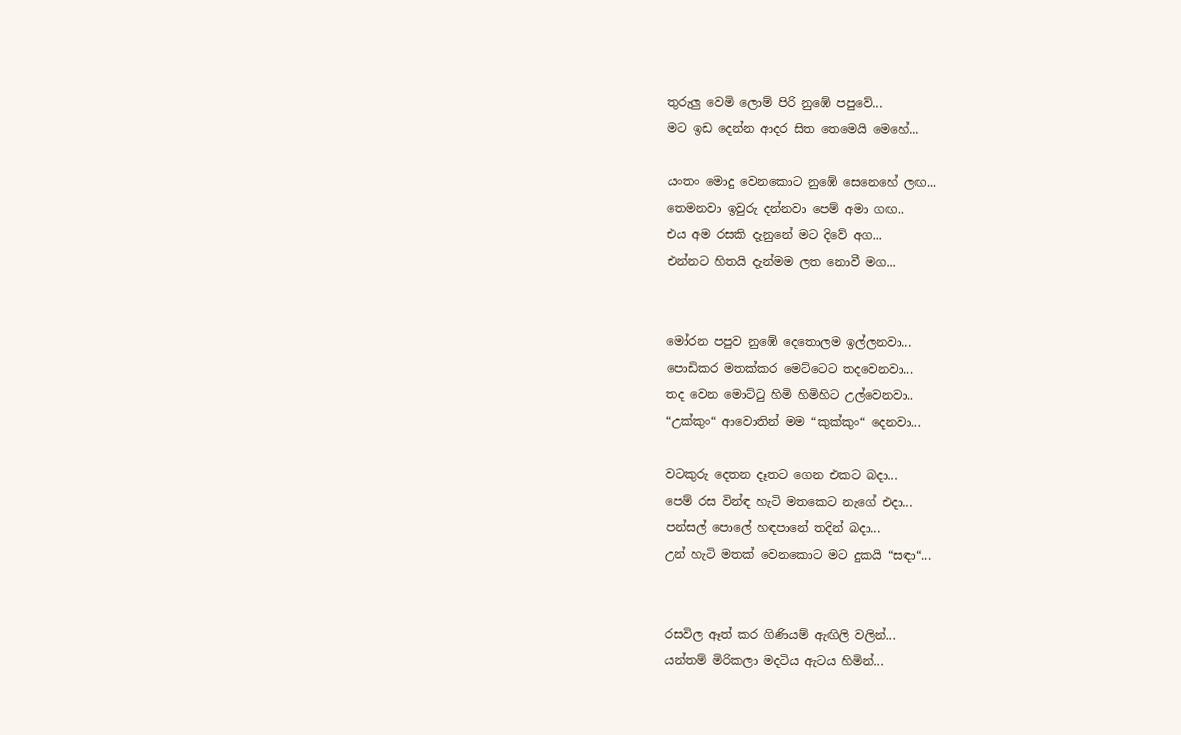තුරුලු වෙමි ලොම් පිරි නුඹේ පපුවේ...
මට ඉඩ දෙන්න ආදර සිත තෙමෙයි මෙහේ...

යංතං මොදු වෙනකොට නුඹේ සෙනෙහේ ලඟ...
තෙමනවා ඉවුරු දන්නවා පෙම් අමා ගඟ..
එය අම රසකි දැනුනේ මට දිවේ අග...
එන්නට හිතයි දැන්මම ලත නොවී මග...


මෝරන පපුව නුඹේ දෙතොලම ඉල්ලනවා...
පොඩිකර මතක්කර මෙට්ටෙට තදවෙනවා...
තද වෙන මොට්ටු හිමි හිමිහිට උල්වෙනවා..
“උක්කුං“ ආවොතින් මම “කුක්කුං“ දෙනවා...

වටකුරු දෙතන දෑතට ගෙන එකට බදා...
පෙම් රස වින්ඳ හැටි මතකෙට නැගේ එදා...
පන්සල් පොලේ හඳපානේ තදින් බදා...
උන් හැටි මතක් වෙනකොට මට දුකයි “සඳා“...


රසවිල ඈත් කර ගිණියම් ඇඟිලි වලින්...
යන්තම් මිරිකලා මදටිය ඇටය හිමින්...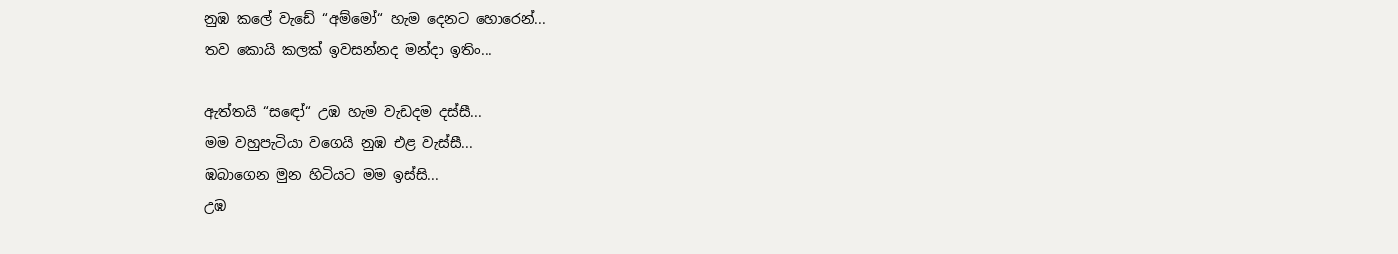නුඹ කලේ වැඩේ “අම්මෝ“ හැම දෙනට හොරෙන්...
තව කොයි කලක් ඉවසන්නද මන්දා ඉතිං...

ඇත්තයි “සඳෝ“ උඹ හැම වැඩදම දස්සී...
මම වහුපැටියා වගෙයි නුඹ එළ වැස්සී...
ඹබාගෙන මුන හිටියට මම ඉස්සි...
උඹ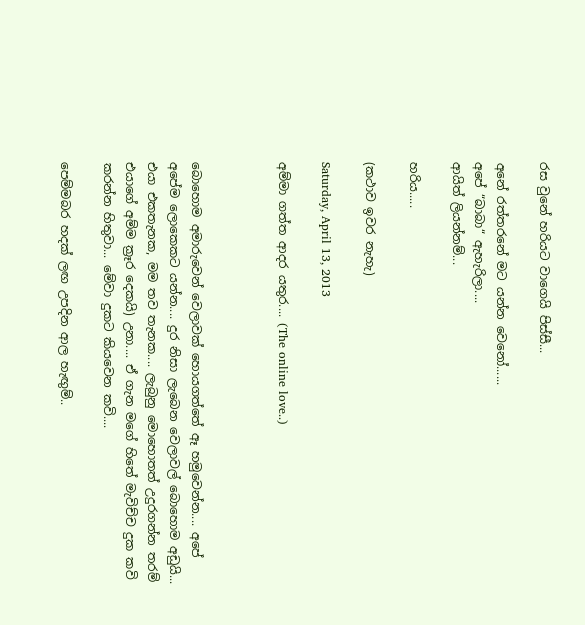රස වුනේ හරියට වාගෙයි පිස්සී...

අනේ රත්තරනේ මට යන්න වෙනෝ......
අපේ “බාබා“ ඇහැරිලා....
ආයිත් ලියන්නම්...

හරිය.....

(කථාව ඉවර නැහැ)

Saturday, April 13, 2013

අම්මා ගත්ත ආදර යතුර.... (The online love..)



බොහොම අමාරුවෙන් වෙලාවක් හොයගත්තේ ඈ හමුවෙන්න.... අපේ අපේම ලොකෙකට යන්න.... දුර නිසා ලැබෙන වෙලාවල් බොහොම අඩුයි... එයා එකතැනක, මම තව තැනක.... ලැබුනු මොහොතත් උදුරගන්න තරම් එයාගේ අම්ම ක්‍රෑර දෙකයි) උනා.... ඒ ගැන මගේ හිතේ මැවිච්ච දුක කවි කරන්න හිතුවා... මේවා දුකට කියවෙන කවි....

පෙම්මබර හදක් ලඟ උපදින ආල හැඟුම්..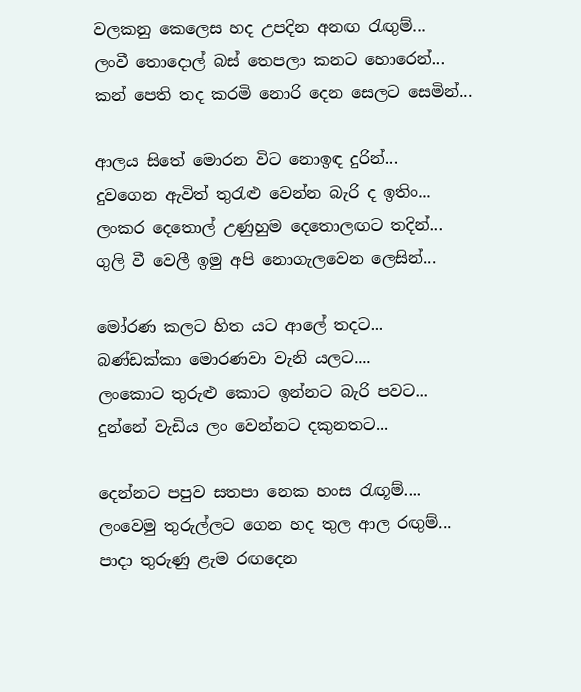වලකනු කෙලෙස හද උපදින අනඟ රැඟුම්...
ලංවී තොදොල් බස් තෙපලා කනට හොරෙන්...
කන් පෙති තද කරමි නොරි දෙන සෙලට සෙමින්...

ආලය සිතේ මොරන විට නොඉඳ දුරින්...
දුවගෙන ඇවිත් තුරැළු වෙන්න බැරි ද ඉතිං...
ලංකර දෙතොල් උණුහුම දෙතොලඟට තදින්...
ගුලි වී වෙලී ඉමු අපි නොගැලවෙන ලෙසින්...

මෝරණ කලට හිත යට ආලේ තදට...
බණ්ඩක්කා මොරණවා වැනි යලට....
ලංකොට තුරුළු කොට ඉන්නට බැරි පවට...
දුන්නේ වැඩිය ලං වෙන්නට දකුනතට...

දෙන්නට පපුව සතපා නෙක හංස රැඟූම්....
ලංවෙමු තුරුල්ලට ගෙන හද තුල ආල රඟුම්...
පාදා තුරුණු ළැම රඟදෙන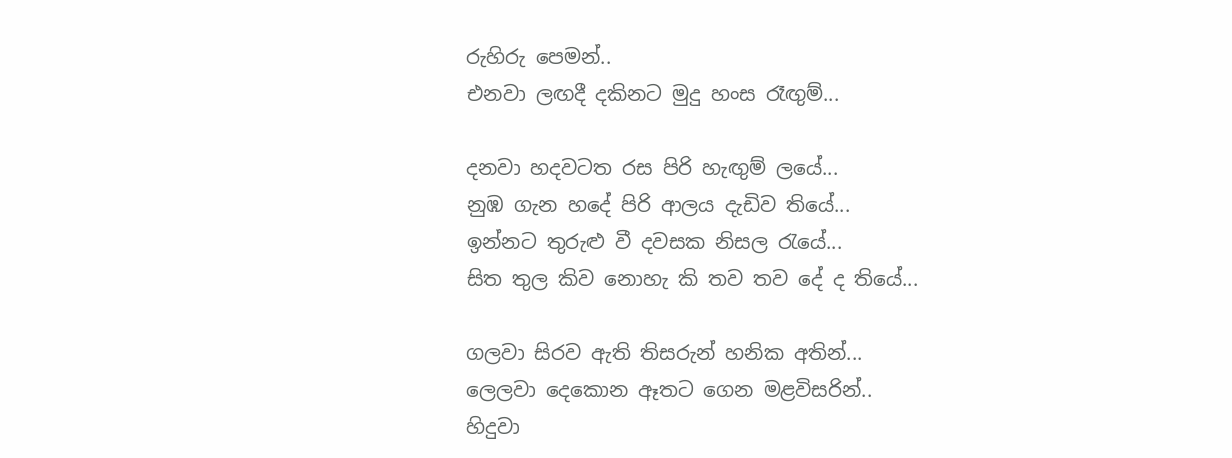රුහිරු පෙමන්..
එනවා ලඟදී දකිනට මුදු හංස රෑඟුම්...

දනවා හදවටත රස පිරි හැඟුම් ලයේ...
නුඹ ගැන හදේ පිරි ආලය දැඩිව තියේ...
ඉන්නට තුරුළු වී දවසක නිසල රැයේ...
සිත තුල කිව නොහැ කි තව තව දේ ද තියේ...

ගලවා සිරව ඇති තිසරුන් හනික අතින්...
ලෙලවා දෙකොන ඈතට ගෙන මළවිසරින්..
හිදුවා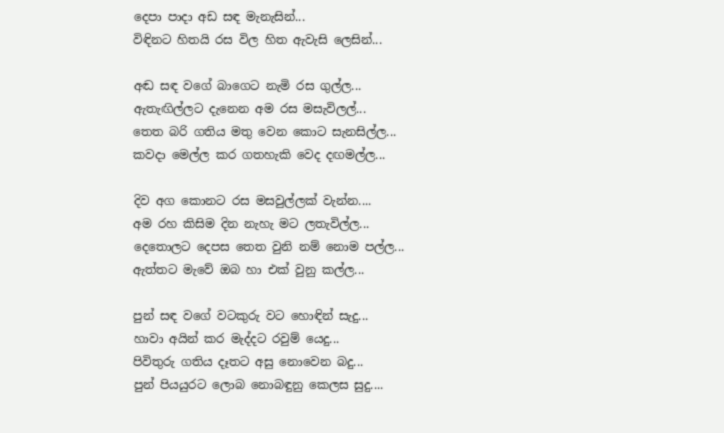දෙපා පාදා අඩ සඳ මැනැසින්...
විඳිනට හිතයි රස විල හිත ඇවැසි ලෙසින්...

අඬ සඳ වගේ බාගෙට නැමි රස ගුල්ල...
ඇතැඟිල්ලට දැනෙන අම රස මසැවිලල්...
තෙත බරි ගතිය මතු වෙන කොට සැනසිල්ල...
කවදා මෙල්ල කර ගතහැකි වෙද දඟමල්ල...

දිව අග කොනට රස මසවුල්ලක් වැන්න....
අම රහ කිසිම දින නැහැ මට ලතැවිල්ල...
දෙතොලට දෙපස තෙත වුනි නම් නොම පල්ල...
ඇත්තට මැවේ ඔබ හා එක් වුනු කල්ල...

පුන් සඳ වගේ වටකුරු වට හොඳින් සැදු...
හාවා අයින් කර මැද්දට රවුම් යෙදු...
පිවිතුරු ගතිය දෑතට අසු නොවෙන බදු...
පුන් පියයුරට ලොබ නොබඳුනු කෙලස සුදු....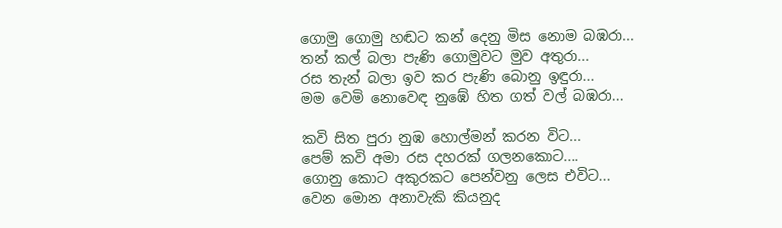ගොමු ගොමු හඬට කන් දෙනු මිස නොම බඹරා...
තන් කල් බලා පැණි ගොමුවට මුව අතුරා...
රස තැන් බලා ඉව කර පැණි බොනු ඉඳුරා...
මම වෙමි නොවෙඳ නුඹේ හිත ගත් වල් බඹරා...

කවි සිත පුරා නුඹ හොල්මන් කරන විට...
පෙම් කවි අමා රස දහරක් ගලනකොට....
ගොනු කොට අකුරකට පෙන්වනු ලෙස එවිට...
වෙන මොන අනාවැකි කියනුද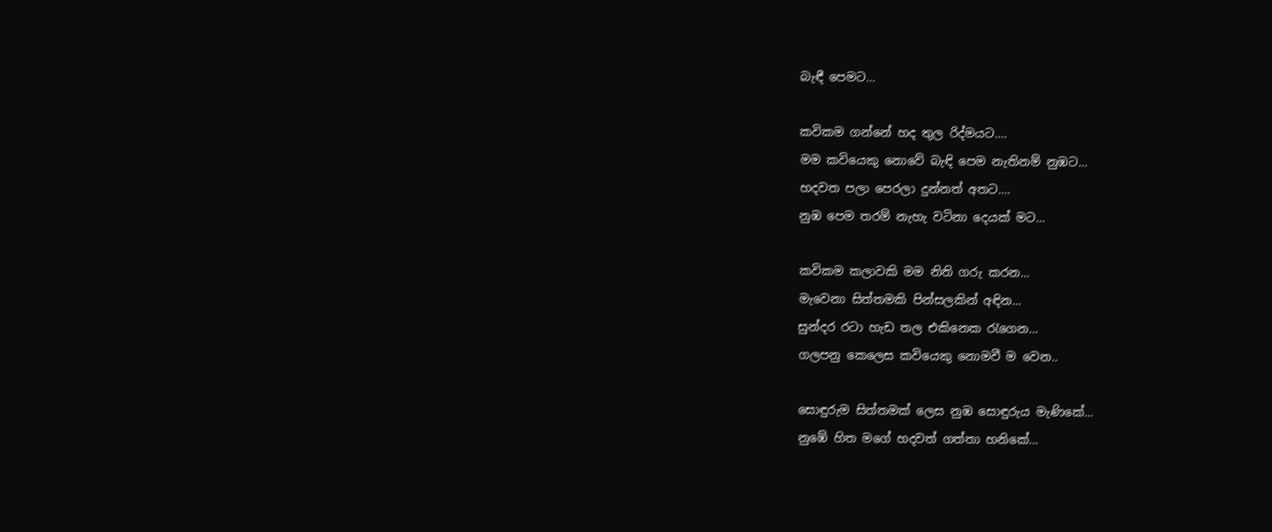බැඳී පෙමට...

කවිකම ගන්නේ හද තුල රිද්මයට....
මම කවියෙකු නොවේ බැඳි පෙම නැතිනම් නුඹට...
හදවත පලා පෙරලා දුන්නත් අතට....
නුඹ පෙම තරම් නැහැ වටිනා දෙයක් මට...

කවිකම කලාවකි මම නිති ගරු කරන...
මැවෙනා සිත්තමකි පින්සලකින් අඳින...
සුන්දර රටා හැඩ තල එකිනෙක රැගෙන...
ගලපනු කෙලෙස කවියෙකු නොමවී ම වෙන..

සොඳුරුම සිත්තමක් ලෙස නුඹ සොඳුරුය මැණිකේ...
නුඹේ හිත මගේ හදවත් ගත්තා හනිකේ...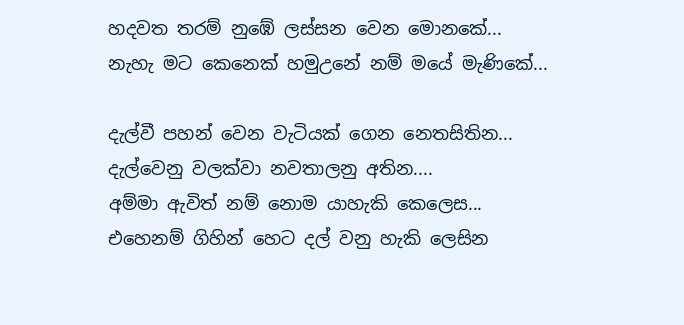හදවත තරම් නුඹේ ලස්සන වෙන මොනකේ...
නැහැ මට කෙනෙක් හමුඋනේ නම් මයේ මැණිකේ...

දැල්වී පහන් වෙන වැටියක් ගෙන නෙතසිතින...
දැල්වෙනු වලක්වා නවතාලනු අතින....
අම්මා ඇවිත් නම් නොම යාහැකි කෙලෙස...
එහෙනම් ගිහින් හෙට දල් වනු හැකි ලෙසින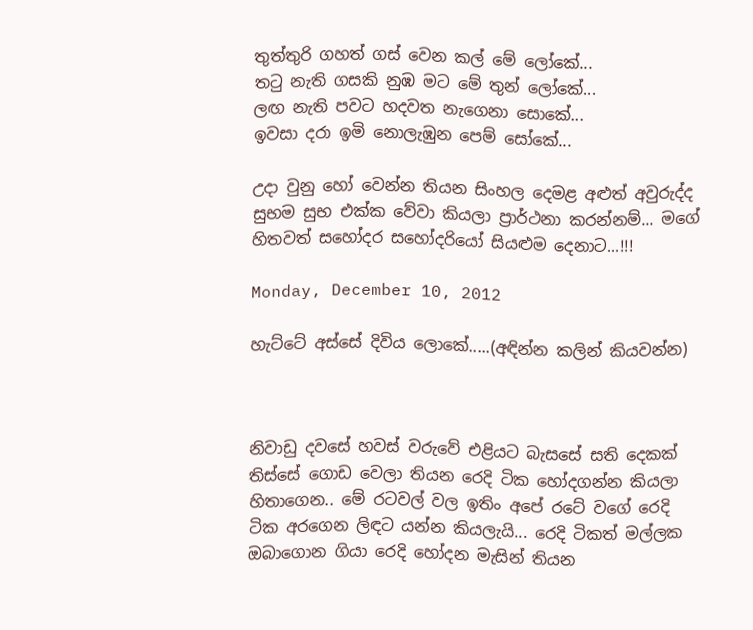තුත්තුරි ගහත් ගස් වෙන කල් මේ ලෝකේ...
තටු නැති ගසකි නුඹ මට මේ තුන් ලෝකේ...
ලඟ නැති පවට හදවත නැගෙනා සොකේ...
ඉවසා දරා ඉමි නොලැඹුන පෙම් සෝකේ...

උදා වුනු හෝ වෙන්න තියන සිංහල දෙමළ අළුත් අවුරුද්ද සුභම සුභ එක්ක වේවා කියලා ප්‍රාර්ථනා කරන්නම්... මගේ හිතවත් සහෝදර සහෝදරියෝ සියළුම දෙනාට...!!!

Monday, December 10, 2012

හැට්ටේ අස්සේ දිවිය ලොකේ.....(අඳින්න කලින් කියවන්න)



නිවාඩු දවසේ හවස් වරුවේ එළියට බැසසේ සති දෙකක් තිස්සේ ගොඩ වෙලා තියන රෙදි ටික හෝදගන්න කියලා හිතාගෙන.. මේ රටවල් වල ඉතිං අපේ රටේ වගේ රෙදි ටික අරගෙන ලිඳට යන්න කියලැයි... රෙදි ටිකත් මල්ලක ඔබාගොන ගියා රෙදි හෝදන මැසින් තියන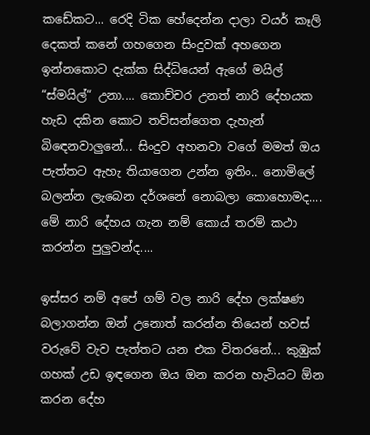කඩේකට... රෙදි ටික හේදෙන්න දාලා වයර් කෑලි දෙකත් කනේ ගහගෙන සිංදුවක් අහගෙන ඉන්නකොට දැක්ක සිද්ධියෙන් ඇගේ මයිල් “ස්මයිල්“ උනා.... කොච්චර උනත් නාරි දේහයක හැඩ දකින කොට තව්සන්ගෙත දැහැන් බිඳෙනවාලුනේ... සිංදුව අහනවා වගේ මමත් ඔය පැත්තට ඇහැ තියාගෙන උන්න ඉතිං.. නොමිලේ බලන්න ලැබෙන දර්ශනේ නොබලා කොහොමද.... මේ නාරි දේහය ගැන නම් කොය් තරම් කථා කරන්න පුලුවන්ද....

ඉස්සර නම් අපේ ගම් වල නාරි දේහ ලක්ෂණ බලාගන්න ඔන් උනොත් කරන්න තියෙන් හවස් වරුවේ වැව පැත්තට යන එක විතරනේ... කුඹුක් ගහක් උඩ ඉඳගෙන ඔය ඔන කරන හැටියට ඕන කරන දේහ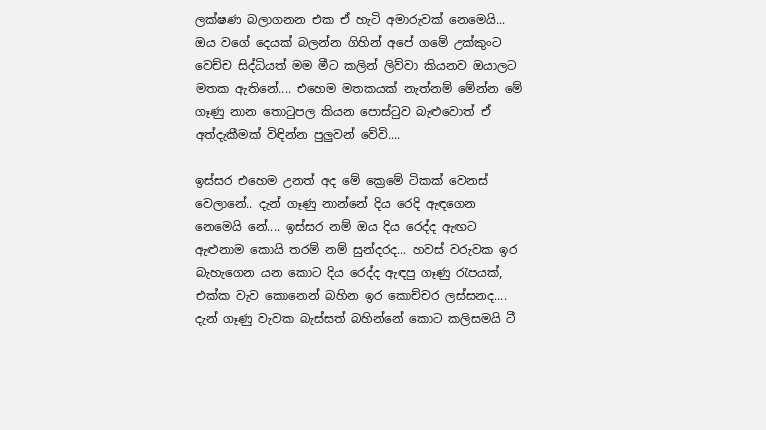ලක්ෂණ බලාගනන එක ඒ හැටි අමාරුවක් නෙමෙයි... ඔය වගේ දෙයක් බලන්න ගිහින් අපේ ගමේ උක්කුංට වෙච්ච සිද්ධියත් මම මීට කලින් ලිව්වා කියනව ඔයාලට මතක ඇතිනේ.... එහෙම මතකයක් නැත්නම් මේන්න මේ ගෑණු නාන තොටුපල කියන පොස්ටුව බැළුවොත් ඒ අත්දැකීමක් විඳින්න පුලුවන් වේවි....

ඉස්සර එහෙම උනත් අද මේ ක්‍රෙමේ ටිකක් වෙනස් වෙලානේ.. දැන් ගෑණු නාන්නේ දිය රෙදි ඇඳගෙන නෙමෙයි නේ.... ඉස්සර නම් ඔය දිය රෙද්ද ඇඟට ඇළුනාම කොයි තරම් නම් සුන්දරද... හවස් වරුවක ඉර බැහැගෙන යන කොට දිය රෙද්ද ඇඳපු ගෑණු රැපයක්, එක්ක වැව කොනෙන් බහින ඉර කොච්චර ලස්සනද.... දැන් ගෑණු වැවක බැස්සත් බහින්නේ කොට කලිසමයි ටී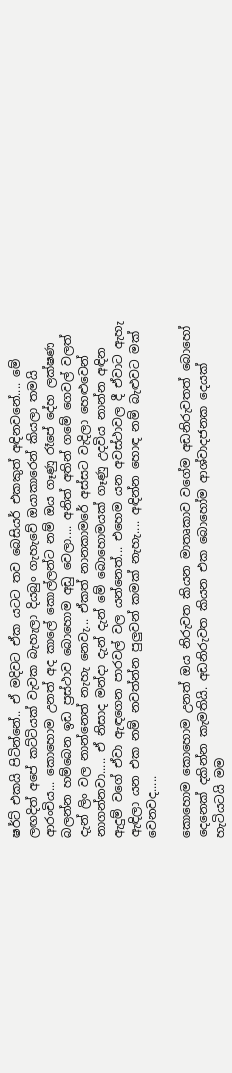ෂර්ට් එකයි පිටින්නේ.. ඒ මදිවට ඒක යටට තව බෙසියර් එකකුත් අඳිනවනේ.... මේ ලඟදිත් අපේ කට්ටියක් වැවක බැහැලා දියබුං ගැහැවේ ඔයාකාරෙන් කියලා තමයි ආරංචිය... කොහොම උනත් අද කාලේ කොල්ලන්ට නම් ඔය ගෑණු රෑපේ දේහ ලක්ෂණ බලන්න හම්බෙන ඉඩ ප්‍රස්ථාව බොහොම අඩු වෙලා.... අනිත් අතින් ගමේ ගෙවල් වලත් දැන් ලිං වල නාන්නෙත් නැහැ නෙවැ... ඒකත් නානකාමරේ අස්සට වැදිලා හෙළුවෙන් නාගන්නවා..... ඒ නිසාද මන්දා දැන් දැන් මේ බොහොමයක් ගෑණු උදවිය නාන්න අඳින ඇදුම් වගේ ඒවා ඇඳගෙන පාරවල් වල යන්නෙත්... එහෙම යන අවස්ථාවල දී ඒවාට ඇහැ ඇඳිලා යන එක නම් නවත්න්න පුලුවන් කමක් නැහැ.... අඳින්න හොඳ නම් බැළුවට මක් වෙනවද.....

කොහොම කොහොම උනත් ඔය නිරුවත කියන මාතෘකාව වගේම අඩනිරුවතත් බොහෝ දෙනෙක් දකින්න කැමතියි. අඩනිරුවත කියන එක බොහෝම ආශ්වාදජනක දෙයක් හැටියටයි මම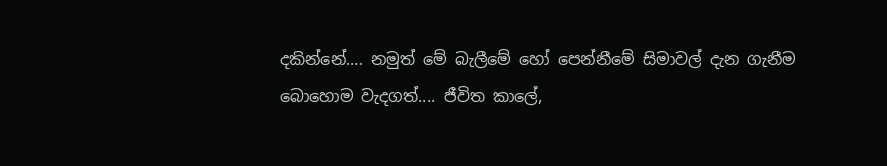දකින්නේ.... නමුත් මේ බැලීමේ හෝ පෙන්නීමේ සිමාවල් දැන ගැනීම බොහොම වැදගත්.... ජීවිත කාලේ,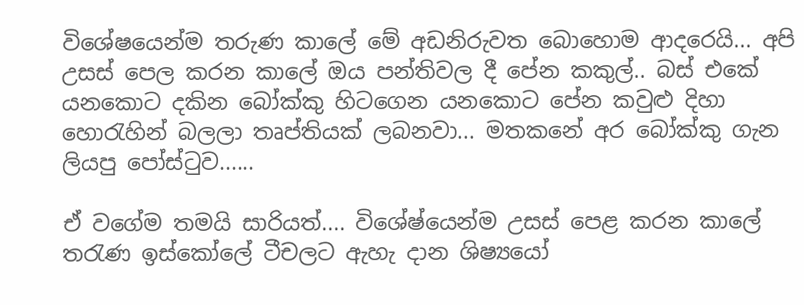විශේෂයෙන්ම තරුණ කාලේ මේ අඩනිරුවත බොහොම ආදරෙයි... අපි උසස් පෙල කරන කාලේ ඔය පන්තිවල දී පේන කකුල්.. බස් එකේ යනකොට දකින බෝක්කු හිටගෙන යනකොට පේන කවුළු දිහා හොරැහින් බලලා තෘප්තියක් ලබනවා... මතකනේ අර බෝක්කු ගැන ලියපු පෝස්ටුව......

ඒ වගේම තමයි සාරියත්.... විශේෂ්යෙන්ම උසස් පෙළ කරන කාලේ තරැණ ඉස්කෝලේ ටීචලට ඇහැ දාන ශිෂ්‍යයෝ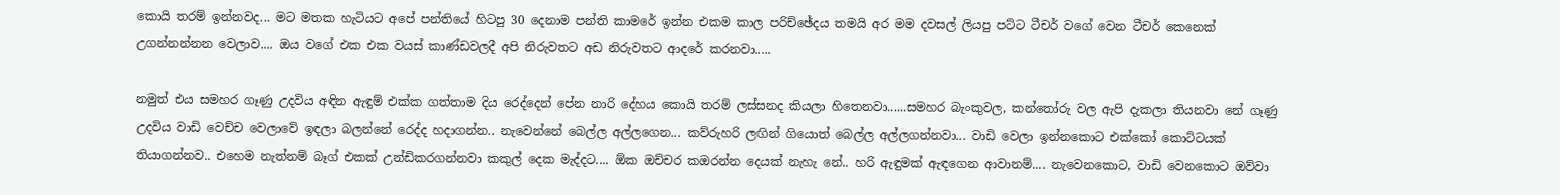කොයි තරම් ඉන්නවද... මට මතක හැටියට අපේ පන්තියේ හිටපු 30 දෙනාම පන්ති කාමරේ ඉන්න එකම කාල පරිච්ඡේදය තමයි අර මම දවසල් ලියපු පට්ට ටීචර් වගේ වෙන ටීචර් කෙනෙක් උගන්නන්නන වෙලාව.... ඔය වගේ එක එක වයස් කාණ්ඩවලදී අපි නිරුවතට අඩ නිරුවතට ආදරේ කරනවා.....

නමුත් එය සමහර ගෑණු උදවිය අඳින ඇඳුම් එක්ක ගත්තාම දිය රෙද්දෙන් පේන නාරි දේහය කොයි තරම් ලස්සනද කියලා හිතෙනවා......සමහර බැංකුවල, කන්තෝරු වල ඇපි දැකලා තියනවා නේ ගෑණු උදවිය වාඩි වෙච්ච වෙලාවේ ඉඳලා බලන්නේ රෙද්ද හදාගන්න.. නැවෙන්නේ බෙල්ල අල්ලගෙන... කව්රුහරි ලඟින් ගියොත් බෙල්ල අල්ලගන්නවා... වාඩි වෙලා ඉන්නකොට එක්කෝ කොට්ටයක් තියාගන්නව.. එහෙම නැත්නම් බෑග් එකක් උන්ඩිකරගන්නවා කකුල් දෙක මැද්දට.... ඕක ඔච්චර කඔරන්න දෙයක් නැහැ නේ.. හරි ඇඳුමක් ඇඳගෙන ආවානම්.... නැවෙනකොට, වාඩි වෙනකොට ඔව්වා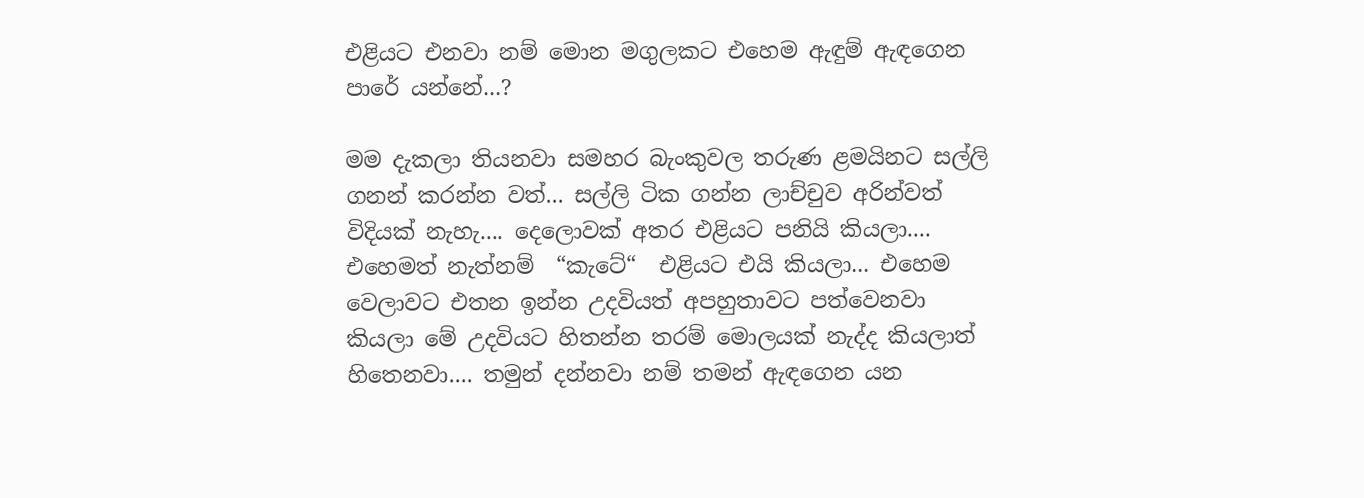එළියට එනවා නම් මොන මගුලකට එහෙම ඇඳුම් ඇඳගෙන පාරේ යන්නේ...?

මම දැකලා තියනවා සමහර බැංකුවල තරුණ ළමයිනට සල්ලි ගනන් කරන්න වත්... සල්ලි ටික ගන්න ලාච්චුව අරින්වත් විදියක් නැහැ.... දෙලොවක් අතර එළියට පනියි කියලා.... එහෙමත් නැත්නම්  “කැටේ“  එළියට එයි කියලා... එහෙම වෙලාවට එතන ඉන්න උදවියත් අපහුතාවට පත්වෙනවා කියලා මේ උදවියට හිතන්න තරම් මොලයක් නැද්ද කියලාත් හිතෙනවා.... තමුන් දන්නවා නම් තමන් ඇඳගෙන යන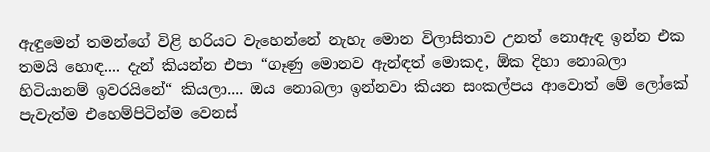ඇඳුමෙන් තමන්ගේ විළි හරියට වැහෙන්නේ නැහැ මොන විලාසිතාව උනත් නොඇඳ ඉන්න එක තමයි හොඳ.... දැන් කියන්න එපා “ගෑණු මොනව ඇන්ඳත් මොකද, ඕක දිහා නොබලා හිටියානම් ඉවරයිනේ“ කියලා.... ඔය නොබලා ඉන්නවා කියන සංකල්පය ආවොත් මේ ලෝකේ පැවැත්ම එහෙම්පිටින්ම වෙනස්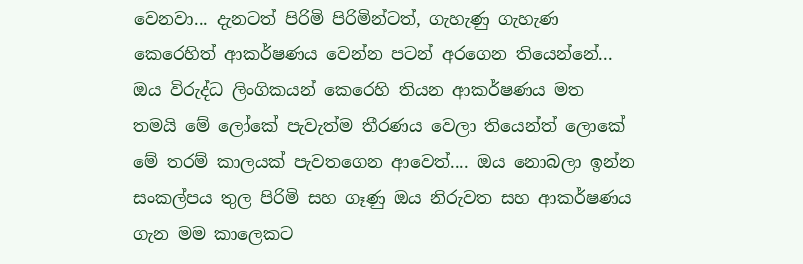වෙනවා... දැනටත් පිරිමි පිරිමින්ටත්, ගැහැණු ගැහැණ කෙරෙහිත් ආකර්ෂණය වෙන්න පටන් අරගෙන තියෙන්නේ... ඔය විරුද්ධ ලිංගිකයන් කෙරෙහි තියන ආකර්ෂණය මත තමයි මේ ලෝකේ පැවැත්ම තීරණය වෙලා තියෙන්ත් ලොකේ මේ තරම් කාලයක් පැවතගෙන ආවෙත්.... ඔය නොබලා ඉන්න සංකල්පය තුල පිරිමි සහ ගෑණු ඔය නිරුවත සහ ආකර්ෂණය ගැන මම කාලෙකට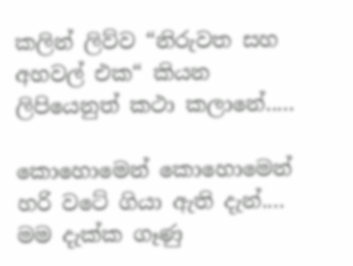කලින් ලිව්ව “නිරුවත සහ අහවල් එක“ කියන ලිපියෙනුත් කථා කලානේ.....

කොහොමෙන් කොහොමෙන් හරි වටේ ගියා ඇති දැන්.... මම දැක්ක ගෑණු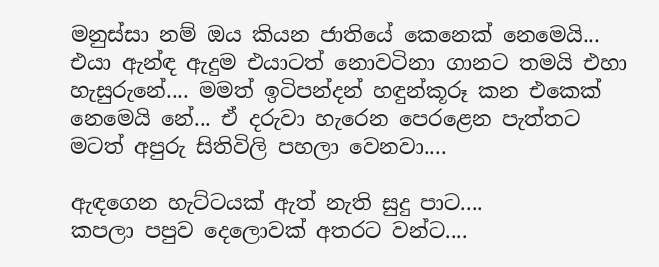මනුස්සා නම් ඔය කියන ජාතියේ කෙනෙක් නෙමෙයි... එයා ඇන්ඳ ඇදුම එයාටත් නොවටිනා ගානට තමයි එහා හැසුරුනේ.... මමත් ඉටිපන්දන් හඳුන්කූරූ කන එකෙක් නෙමෙයි නේ... ඒ දරුවා හැරෙන පෙරළෙන පැත්තට මටත් අපුරු සිතිවිලි පහලා වෙනවා....

ඇඳගෙන හැට්ටයක් ඇත් නැති සුදු පාට....
කපලා පපුව දෙලොවක් අතරට වන්ට....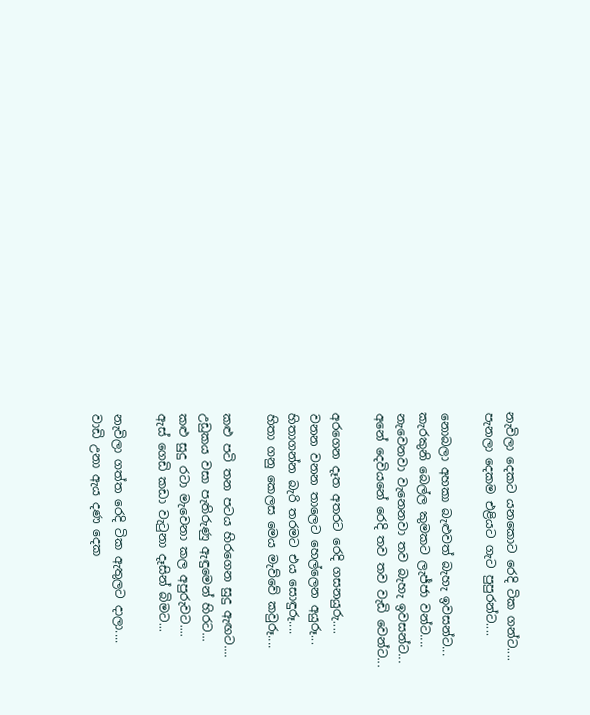නැවිලා දෙකට යනකොට රෙදි ටික ගන්ට....
පැනලා දෙකම එළියට ගැට පුපුරන්ට....

නොබලා අහකා බැළුවත් බැහැ ඉවසන්ට...
කැරකුනි බෙල්ල කුමකට ලැජ්ජා වන්ට....
නැවෙනවා වැනෙනවා තව බැහැ ඉවසන්ට...
අනේ දෙවියනේ රෙදි තව තව වැඩි වෙන්ට...

අරගෙන දෑත අතරට රෙදි ගසනයුරු....
වනන වනන තාලෙට හෙල්ලෙන අයුරූ...
හිතාගන්න බැරි තරමට එය සොඳුරූ....
හිතා ගනු කෙලස මෙය මැව්වේ කවුරූ....

කළු පටි තන පටය හිරගෙන සුදු ඇඟට....
උඩුකය වසා පැතිරුණු ඇඳුමෙන් හිරට...
කළු සුදු රටා මැවෙනා කල අපුරුවට....
ඇස් ගෙඩි කඩා වැටුනා දෑසින් බිමට...

නැවිලා ගත්ත රෙදි ටික ඇතුලට දාලා....
වාඩි උනා ඇය දණ දෙක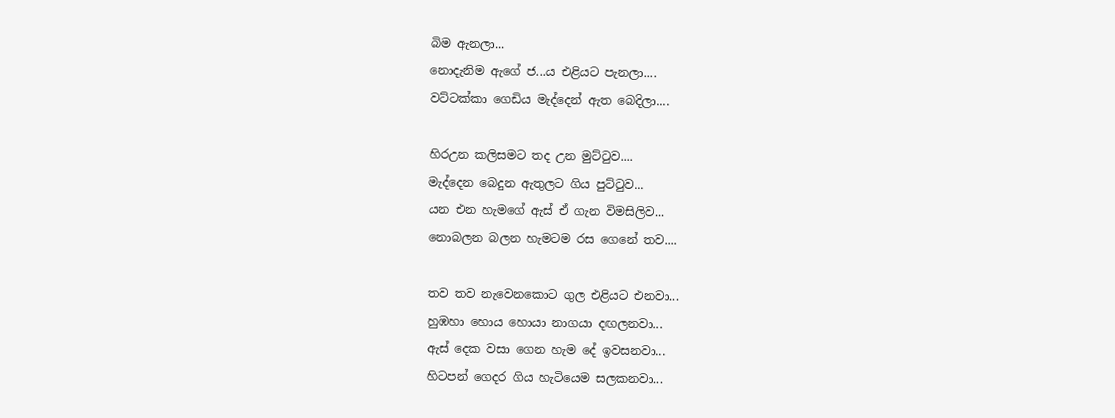බිම ඇනලා...
නොදැනිම ඇගේ ජ...ය එළියට පැනලා....
වට්ටක්කා ගෙඩිය මැද්දෙන් ඇත බෙදිලා....

හිරඋන කලිසමට තද උන මුට්ටුව....
මැද්දෙන බෙදුන ඇතුලට ගිය පුට්ටුව...
යන එන හැමගේ ඇස් ඒ ගැන විමසිලිව...
නොබලන බලන හැමටම රස ගෙනේ තව....

තව තව නැවෙනකොට ගුල එළියට එනවා...
හුඹහා හොය හොයා නාගයා දඟලනවා...
ඇස් දෙක වසා ගෙන හැම දේ ඉවසනවා...
හිටපන් ගෙදර ගිය හැටියෙම සලකනවා...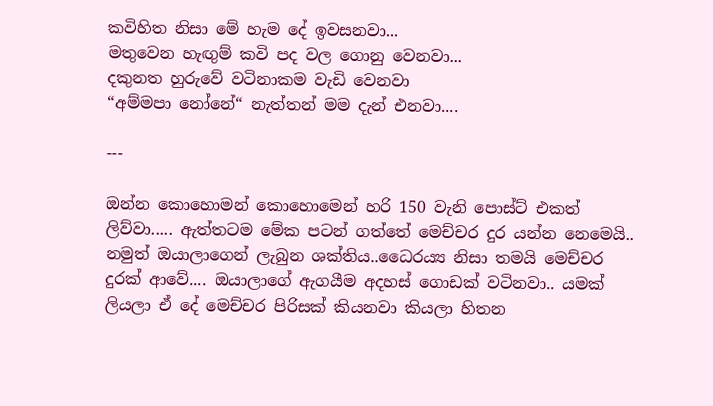කවිහිත නිසා මේ හැම දේ ඉවසනවා...
මතුවෙන හැඟුම් කවි පද වල ගොනු වෙනවා...
දකුනත හුරුවේ වටිනාකම වැඩි වෙනවා
“අම්මපා නෝනේ“ නැත්තන් මම දැන් එනවා....

---

ඔන්න කොහොමන් කොහොමෙන් හරි 150 වැනි පොස්ට් එකත් ලිව්වා..... ඇත්තටම මේක පටන් ගත්තේ මෙච්චර දුර යන්න නෙමෙයි.. නමුත් ඔයාලාගෙන් ලැබුන ශක්තිය..ධෛරය්‍ය නිසා තමයි මෙච්චර දුරක් ආවේ.... ඔයාලාගේ ඇගයීම අදහස් ගොඩක් වටිනවා.. යමක් ලියලා ඒ දේ මෙච්චර පිරිසක් කියනවා කියලා හිතන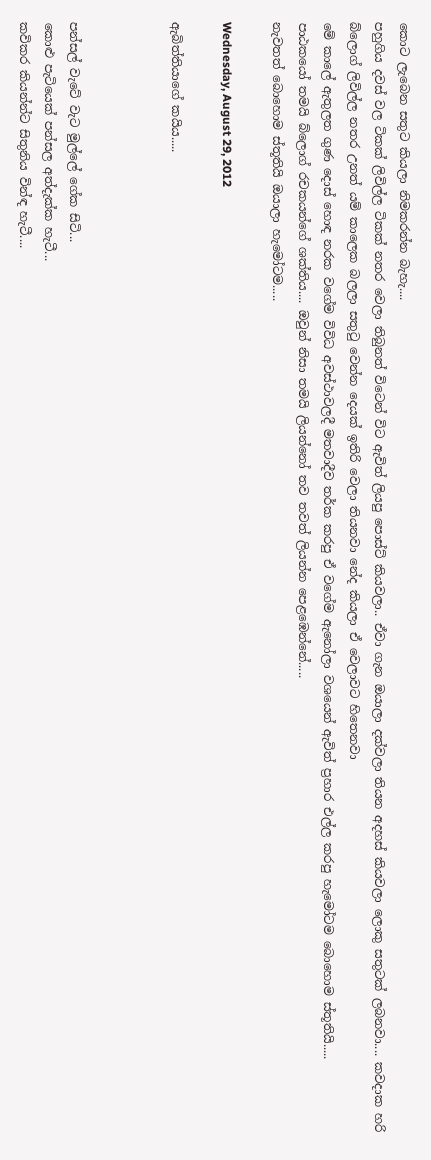කොට ලැබෙන සතුට කියලා නිමකරන්න බැහැ....
පහුගිය දවස් වල ටිකක් ලිවිල්ල ටිකක් නතර වෙලා තිබුනත් විටෙන් විට ඇවිත් ලියපු පොස්ට් කියවලා.. ඒවා ගැන ඔයාලා දක්වලා තියන අදහස් කියවලා ලොකු සතුටක් ලබනවා.... කවදාක හරි බ්ලොග් ලිවිල්ල නතර උනත් යම් කාලෙක බලලා සතුටු වෙන්න දෙයක් ඉතිරි වෙලා තියනවා නේද කියලා ඒ වෙලාවට හිතෙනවා
මේ කාලේ ඇතුලත ගුණ දොස් හොඳ නරක වගේම විවිධ අවස්ථාවලදී මතවාදීව තර්ක කරපු ඒ වගේම ඇනෝලා වශයෙන් ඇවිත් ප්‍රහාර එල්ල කරපු හැමෝටම බොහොම ස්තූතියි.....
පාඨකයෝ තමයි බ්ලොග් රචකයන්ගේ ශක්තිය.... ඔවුන් නිසා තමයි ලියන්නෝ තව තවත් ලියන්න පෙළඹෙන්නේ.....
නැවතත් බොහොම ස්තූතියි ඔයාලා හැමෝටම.....

Wednesday, August 29, 2012

ඇබිත්තියාගේ කයිය.....



පන්සල් වැටේ වැට මුල්ලේ ගේක සිටි...
කොළු පැටියෙක් පන්සල අත්දැක්ක හැටී...
කවිකර කියන්න්ට සිතුනිය වින්ඳ හැටී....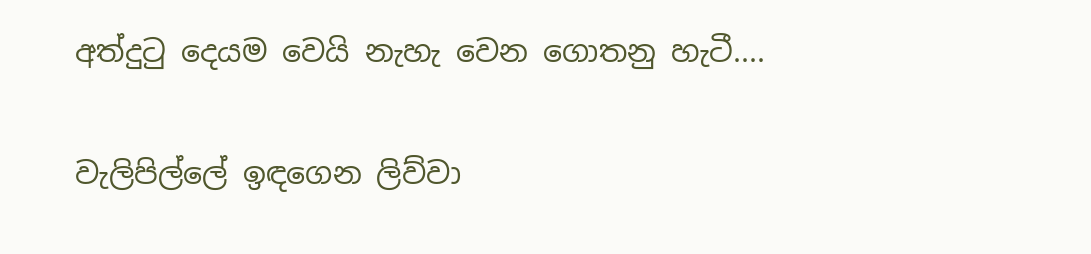අත්දුටු දෙයම වෙයි නැහැ වෙන ගොතනු හැටී....

වැලිපිල්ලේ ඉඳගෙන ලිව්වා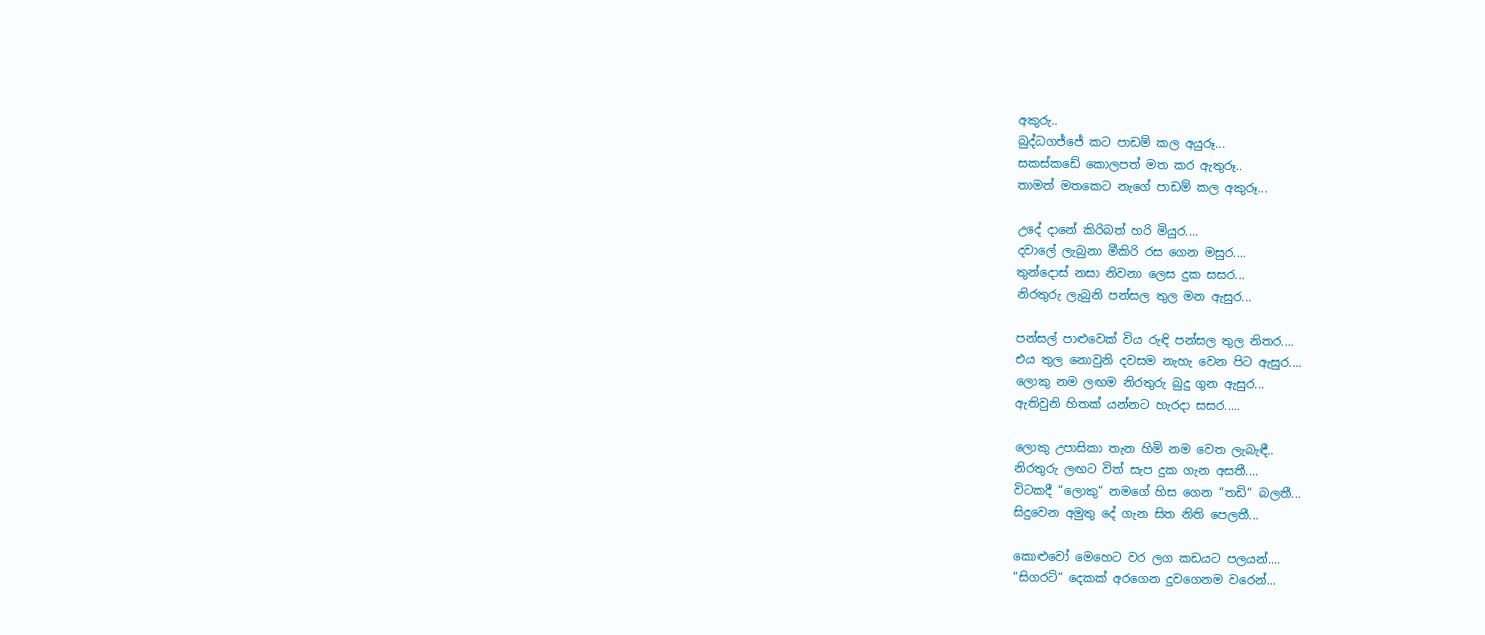අකුරු..
බුද්ධගජ්ජේ කට පාඩම් කල අයුරූ...
සකස්කඩේ කොලපත් මත කර ඇතුරූ..
තාමත් මතකෙට නැගේ පාඩම් කල අකුරූ...

උදේ දානේ කිරිබත් හරි මියුර....
දවාලේ ලැබුනා මීකිරි රස ගෙන මසුර....
තුන්දොස් නසා නිවනා ලෙස දුක සසර...
නිරතුරු ලැබුනි පන්සල තුල මන ඇසුර...

පන්සල් පාළුවෙක් විය රුඳි පන්සල තුල නිතර....
එය තුල නොවුනි දවසම නැහැ වෙන පිට ඇසුර....
ලොකු නම ලඟම නිරතුරු බුදු ගුන ඇසුර...
ඇතිවුනි හිතක් යන්නට හැරදා සසර.....

ලොකු උපාසිකා තැන හිමි නම වෙත ලැබැඳී..
නිරතුරු ලඟට විත් සැප දුක ගැන අසතී....
විටකදී ‍“ලොකු“ නමගේ හිස ගෙන “තඩි“ බලතී...
සිදුවෙන අමුතු දේ ගැන සිත නිති පෙලතී...

කොළුවෝ මෙහෙට වර ලග කඩයට පලයන්....
“සිගරට්“ දෙකක් අරගෙන දුවගෙනම වරෙන්...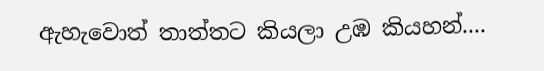ඇහැවොත් තාත්තට කියලා උඹ කියහන්....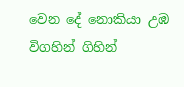වෙන දේ නොකියා උඹ විගහින් ගිහින්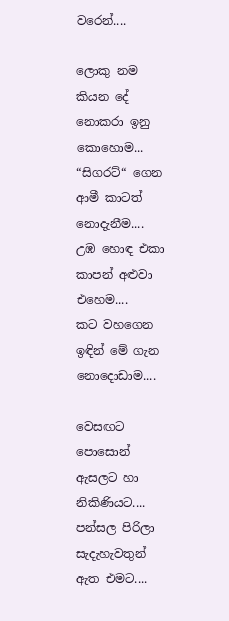වරෙන්....

ලොකු නම කියන දේ නොකරා ඉනු කොහොම...
“සිගරට්“ ගෙන ආමී කාටත් නොදැනීම....
උඹ හොඳ එකා කාපන් අළුවා එහෙම....
කට වහගෙන ඉඳින් මේ ගැන නොදොඩාම....

වෙසඟට පොසොන් ඇසලට හා නිකිණියට....
පන්සල පිරිලා සැදැහැවතුන් ඇත එමට....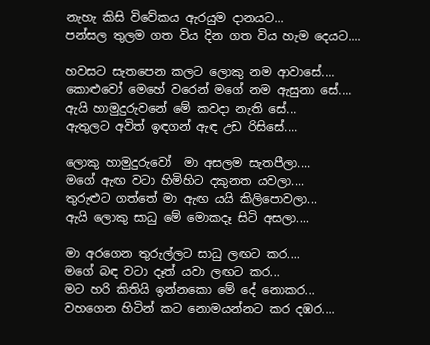නැහැ කිසි විවේකය ඇරයුම දානයට...
පන්සල තුලම ගත විය දින ගත විය හැම දෙයට....

හවසට සැතපෙන කලට ලොකු නම ආවාසේ....
කොළුවෝ මෙහේ වරෙන් මගේ නම ඇසුනා සේ....
ඇයි හාමුදුරුවනේ මේ කවදා නැති සේ...
ඇතුලට අවිත් ඉඳගන් ඇඳ උඩ රිසිසේ....

ලොකු හාමුදුරුවෝ  මා අසලම සැතපීලා....
මගේ ඇඟ වටා හිමිහිට දකුනත යවලා....
තුරුළුට ගත්තේ මා ඇඟ යයි කිලිපොවලා...
ඇයි ලොකු සාධු මේ මොකදෑ සිටි අසලා....

මා අරගෙන තුරුල්ලට සාධු ලඟට කර....
මගේ බඳ වටා දෑත් යවා ලඟට කර...
මට හරි කිතියි ඉන්නකො මේ දේ නොකර...
වහගෙන හිටින් කට නොමයන්නට කර දඹර....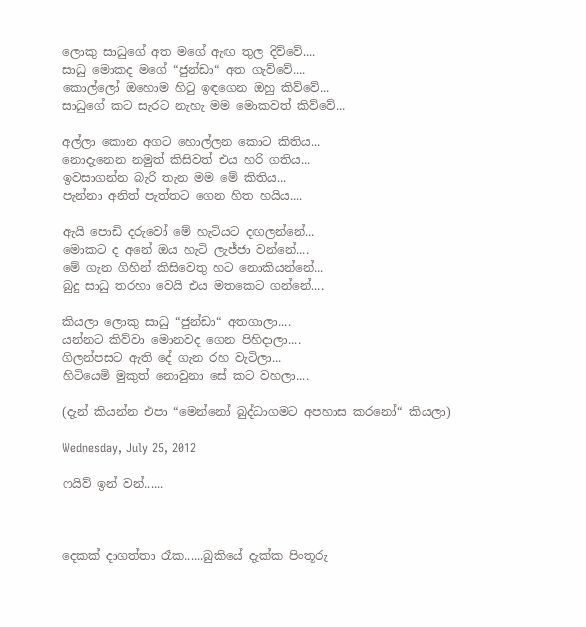ලොකු සාධුගේ අත මගේ ඇඟ තුල දිව්වේ....
සාධු මොකද මගේ “ජුන්ඩා“ අත ගැව්වේ....
කොල්ලෝ ඔහොම හිටු ඉඳගෙන ඔහු කිව්වේ...
සාධුගේ කට සැරට නැහැ මම මොකවත් කිව්වේ...

අල්ලා කොන අගට හොල්ලන කොට කිතිය...
නොදැනෙන නමුත් කිසිවත් එය හරි ගතිය...
ඉවසාගන්න බැරි තැන මම මේ කිතිය...
පැන්නා අනිත් පැත්තට ගෙන හිත හයිය....

ඇයි පොඩි දරුවෝ මේ හැටියට දඟලන්නේ...
මොකට ද අනේ ඔය හැටි ලැජ්ජා වන්නේ....
මේ ගැන ගිහින් කිසිවෙතු හට නොකියන්නේ...
බුදු සාධු තරහා වෙයි එය මතකෙට ගන්නේ....

කියලා ලොකු සාධු “ජුන්ඩා“ අතගාලා....
යන්නට කිව්වා මොනවද ගෙන පිහිදාලා....
ගිලන්පසට ඇති දේ ගැන රහ වැටිලා...
හිටියෙමි මුකුත් නොවුනා සේ කට වහලා....

(දැන් කියන්න එපා “මෙන්නෝ බුද්ධාගමට අපහාස කරනෝ“ කියලා)

Wednesday, July 25, 2012

ෆයිව් ඉන් වන්......



දෙකක් දාගත්තා රෑක......බුකියේ දැක්ක පිංතූරු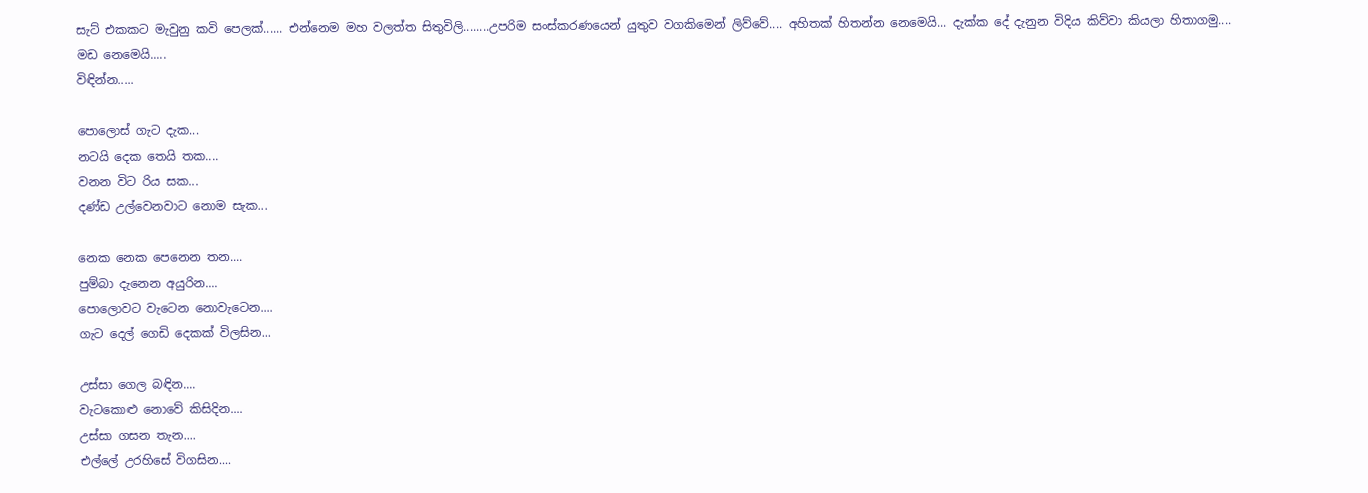සැට් එකකට මැවුනු කවි පෙලක්...... එන්නෙම මහ වලත්ත සිතුවිලි........උපරිම සංස්කරණයෙන් යුතුව වගකිමෙන් ලිව්වේ.... අහිතක් හිතන්න නෙමෙයි... දැක්ක දේ දැනුන විදිය කිව්වා කියලා හිතාගමු....
මඩ නෙමෙයි.....
විඳින්න.....

පොලොස් ගැට දැක...
නටයි දෙක තෙයි තක....
වනන විට රිය සක...
දණ්ඩ උල්වෙනවාට නොම සැක...

නෙක නෙක පෙනෙන තන....
පුම්බා දැනෙන අයුරින....
පොලොවට වැටෙන නොවැටෙන....
ගැට දෙල් ගෙඩි දෙකක් විලසින...

උස්සා ගෙල බඳින....
වැටකොළු නොවේ කිසිදින....
උස්සා ගසන තැන....
එල්ලේ උරහිසේ විගසින....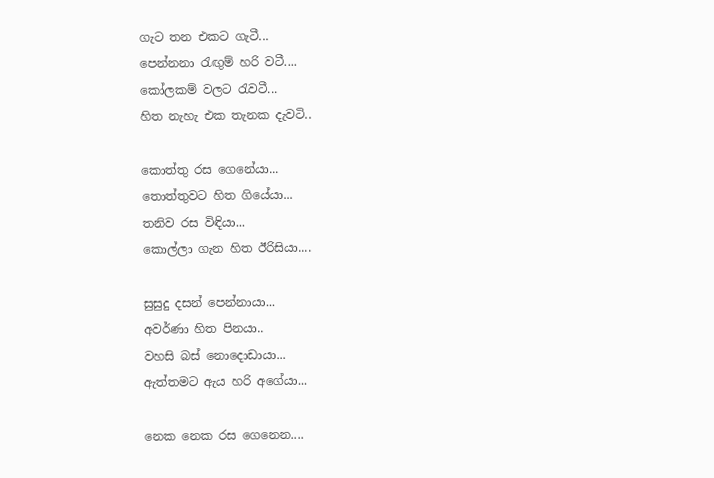ගැට තන එකට ගැටී...
පෙන්නනා රැඟුම් හරි වටී....
කෝලකම් වලට රැවටී...
හිත නැහැ එක තැනක දැවටි..

කොත්තු රස ගෙනේයා...
තොත්තුවට හිත ගියේයා...
තනිව රස විඳියා...
කොල්ලා ගැන හිත ඊරිසියා....

සුසුදු දසන් පෙන්නායා...
අවර්ණා හිත පිනයා..
වහසි බස් නොදොඩායා...
ඇත්තමට ඇය හරි අගේයා...

නෙක නෙක රස ගෙනෙන....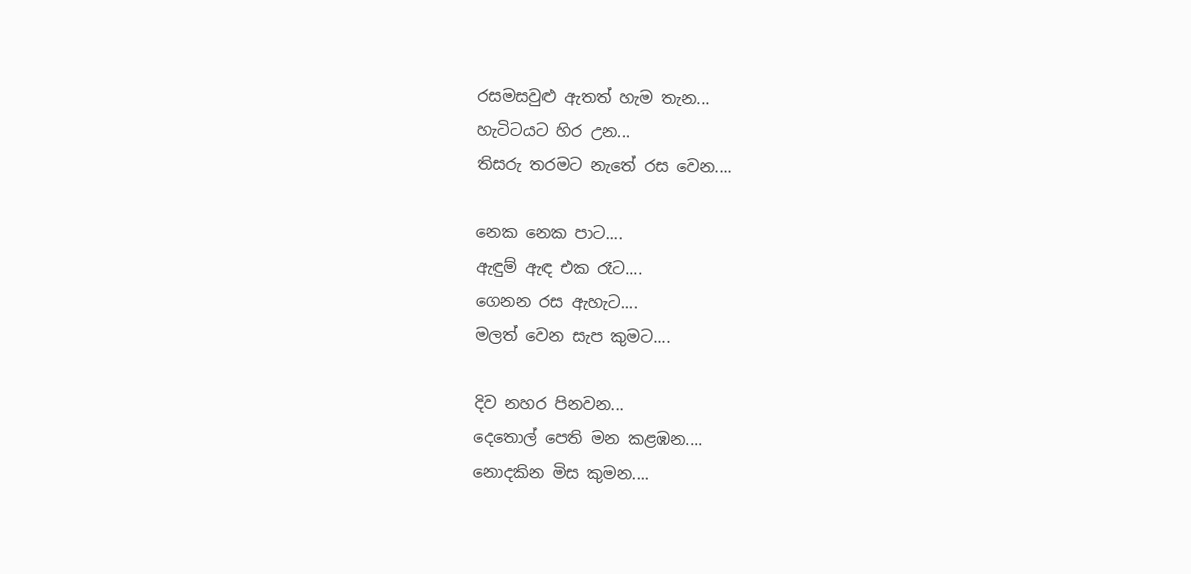රසමසවුළු ඇතත් හැම තැන...
හැටිටයට හිර උන...
තිසරු තරමට නැතේ රස වෙන....

නෙක නෙක පාට....
ඇඳුම් ඇඳ එක රෑට....
ගෙනන රස ඇහැට....
මලත් වෙන සැප කුමට....

දිව නහර පිනවන...
දෙතොල් පෙති මන කළඹන....
නොදකින මිස කුමන....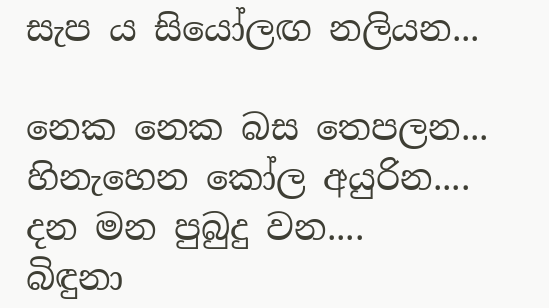සැප ය සියෝලඟ නලියන...

නෙක නෙක බස තෙපලන...
හිනැහෙන කෝල අයුරින....
දන මන පුබුදු වන....
බිඳුනා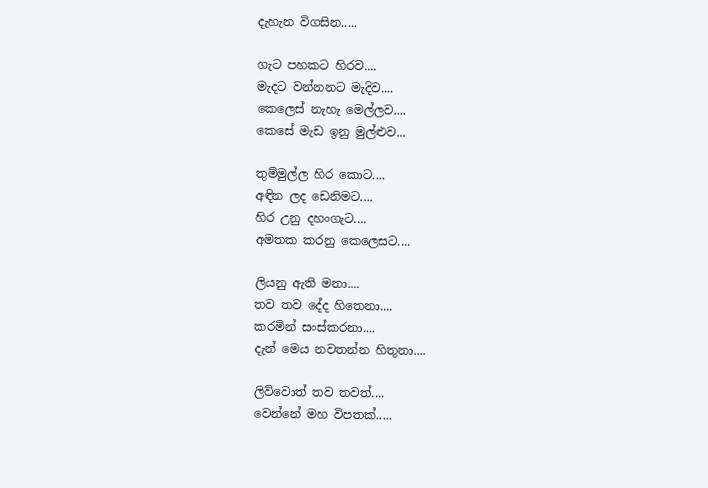දැහැන විගසින.....

ගැට පහකට හිරව....
මැදට වන්නනට මැදිව....
කෙලෙස් නැහැ මෙල්ලව....
කෙසේ මැඩ ඉනු මුල්ළුව...

තුම්මුල්ල හිර කොට....
අඳින ලද ඩෙනිමට....
හිර උනු දහංගැට....
අමතක කරනු කෙලෙසට....

ලියනු ඇති මනා....
තව තව දේද හිතෙනා....
කරමින් සංස්කරනා....
දැන් මෙය නවතන්න හිතුනා....

ලිව්වොත් තව තවත්....
වෙන්නේ මහ විපතක්.....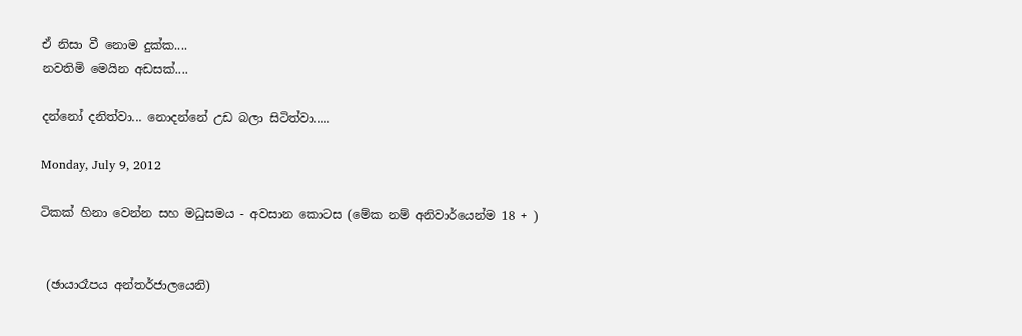ඒ නිසා වී නොම දුක්ක....
නවතිමි මෙයින අඩසක්....

දන්නෝ දනිත්වා... නොදන්නේ උඩ බලා සිටිත්වා.....

Monday, July 9, 2012

ටිකක් හිනා වෙන්න සහ මධුසමය - අවසාන කොටස (මේක නම් අනිවාර්යෙන්ම 18 + )


 (ඡායාරෑපය අන්තර්ජාලයෙනි)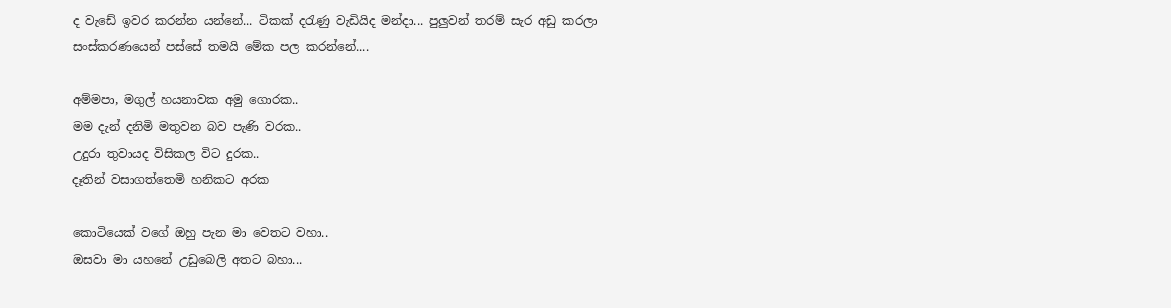ද වැඩේ ඉවර කරන්න යන්නේ... ටිකක් දරැණු වැඩියිද මන්දා... පුලුවන් තරම් සැර අඩු කරලා සංස්කරණයෙන් පස්සේ තමයි මේක පල කරන්නේ....

අම්මපා, මගුල් හයනාවක අමු ගොරක..
මම දැන් දනිමි මතුවන බව පැණි වරක..
උදුරා තුවායද විසිකල විට දුරක..
දෑතින් වසාගත්තෙමි හනිකට අරක

කොටියෙක් වගේ ඔහු පැන මා වෙතට වහා..
ඔසවා මා යහනේ උඩුබෙලි අතට බහා...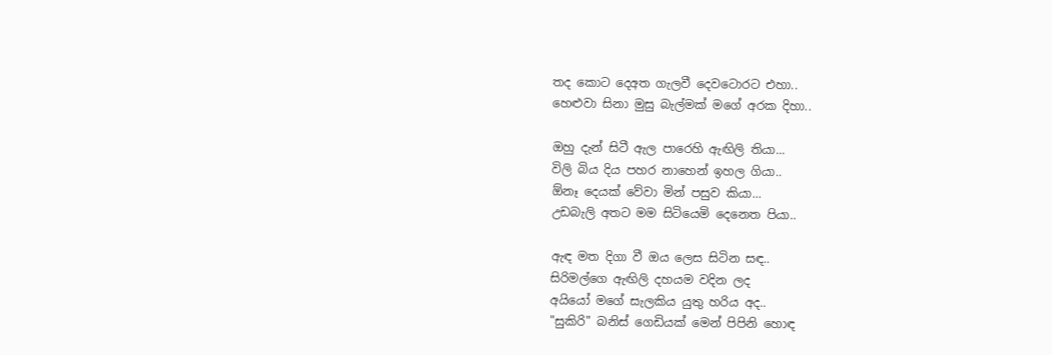තද කොට දෙඅත ගැලවී දෙවටොරට එහා..
හෙළුවා සිනා මුසු බැල්මක් මගේ අරක දිහා..

ඔහු දැන් සිටී ඇල පාරෙහි ඇඟිලි තියා...
විලි බිය දිය පහර නාහෙන් ඉහල ගියා..
ඕනෑ දෙයක් වේවා මින් පසුව කියා...
උඩබැලි අතට මම සිටියෙමි දෙනෙත පියා..

ඇඳ මත දිගා වී ඔය ලෙස සිටින සඳ..
සිරිමල්ගෙ ඇඟිලි දහයම වදින ලද
අයියෝ මගේ සැලකිය යුතු හරිය අද..
"සුකිරි" බනිස් ගෙඩියක් මෙන් පිපිනි හොඳ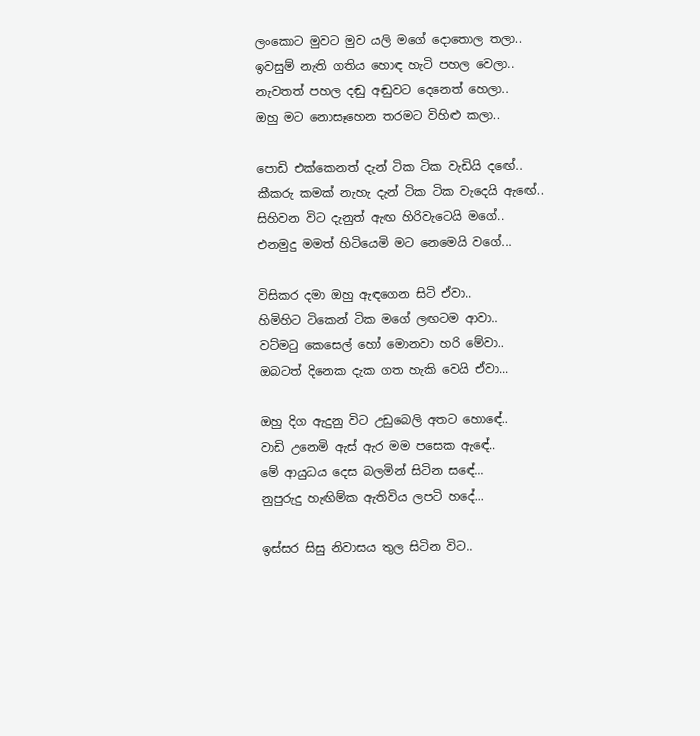ලංකොට මුවට මුව යලි මගේ දොතොල තලා..
ඉවසුම් නැති ගතිය හොඳ හැටි පහල වෙලා..
නැවතත් පහල දඬු අඬුවට දෙනෙත් හෙලා..
ඔහු මට නොසෑහෙන තරමට විහිළු කලා..

පොඩි එක්කෙනත් දැන් ටික ටික වැඩියි දඟේ..
කීකරු කමක් නැහැ දැන් ටික ටික වැදෙයි ඇඟේ..
සිහිවන විට දැනුත් ඇඟ හිරිවැටෙයි මගේ..
එනමුදු මමත් හිටියෙමි මට නෙමෙයි වගේ...

විසිකර දමා ඔහු ඇඳගෙන සිටි ඒවා..
හිමිහිට ටිකෙන් ටික මගේ ලඟටම ආවා..
වට්මටු කෙසෙල් හෝ මොනවා හරි මේවා..
ඔබටත් දිනෙක දැක ගත හැකි වෙයි ඒවා...

ඔහු දිග ඇදුනු විට උඩුබෙලි අතට හොඳේ..
වාඩි උනෙමි ඇස් ඇර මම පසෙක ඇඳේ..
මේ ආයුධය දෙස බලමින් සිටින සඳේ...
නුපුරුදු හැඟිම්ක ඇතිවිය ලපටි හදේ...

ඉස්සර සිසු නිවාසය තුල සිටින විට..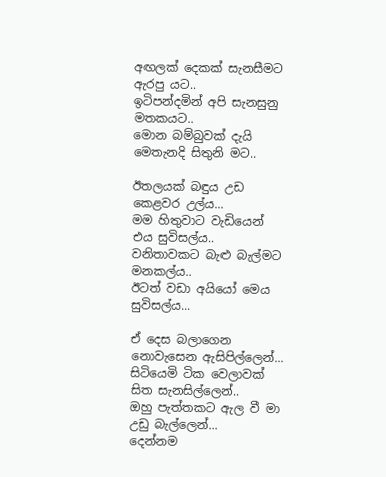අඟලක් දෙකක් සැනසීමට ඇරපු යට..
ඉටිපන්දමින් අපි සැනසුනු මතකයට..
මොන බම්බුවක් දැයි මෙතැනදි සිතුනි මට..

ඊතලයක් බඳුය උඩ කෙළවර උල්ය...
මම හිතුවාට වැඩියෙන් එය සුවිසල්ය..
වනිතාවකට බැළු බැල්මට මනකල්ය..
ඊටත් වඩා අයියෝ මෙය සුවිසල්ය...

ඒ දෙස බලාගෙන නොවැසෙන ඇසිපිල්ලෙන්...
සිටියෙමි ටික වෙලාවක් සිත සැනසිල්ලෙන්..
ඔහු පැත්තකට ඇල වී මා උඩු ‍බැල්ලෙන්...
දෙන්නම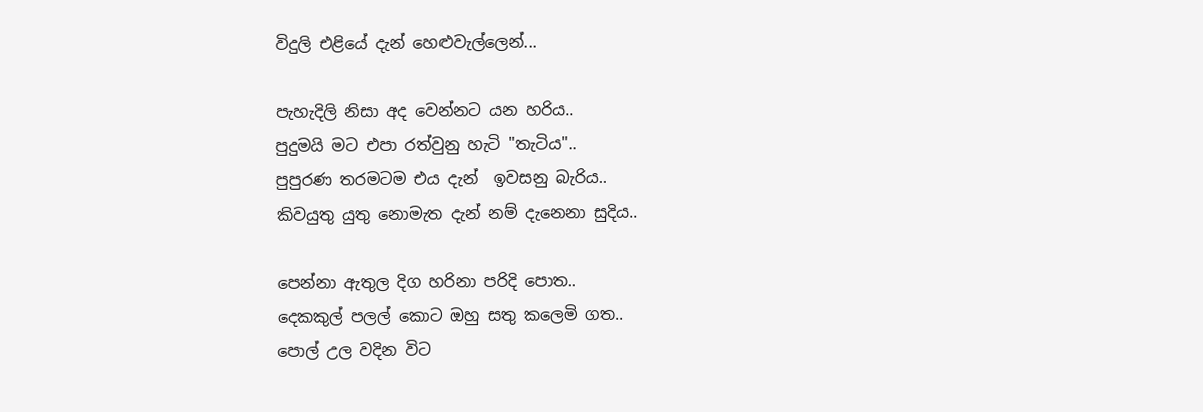විදුලි එළියේ දැන් හෙ‍ළුවැල්ලෙන්...

පැහැදිලි නිසා අද වෙන්නට යන හරිය..
පුදුමයි මට එපා රත්වුනු හැටි "තැටිය"..
පුපුරණ තරමටම එය දැන්  ඉවසනු බැරිය..
කිවයුතු යුතු නොමැත දැන් නම් දැනෙනා සුදිය..

පෙන්නා ඇතුල දිග හරිනා පරිදි පොත..
දෙකකුල් පලල් කොට ඔහු සතු කලෙමි ගත..
පොල් උල වදින විට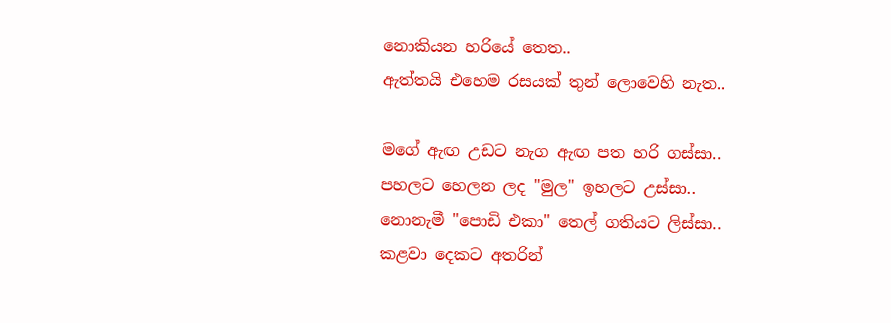නොකියන හරියේ තෙත..
ඇත්තයි එහෙම රසයක් තුන් ලොවෙහි නැත..

මගේ ඇඟ උඩට නැග ඇඟ පත හරි ගස්සා..
පහලට හෙලන ලද "මුල" ඉහලට උස්සා..
නොනැමී "පොඩි එකා" තෙල් ගතියට ලිස්සා..
කළවා දෙකට අතරින්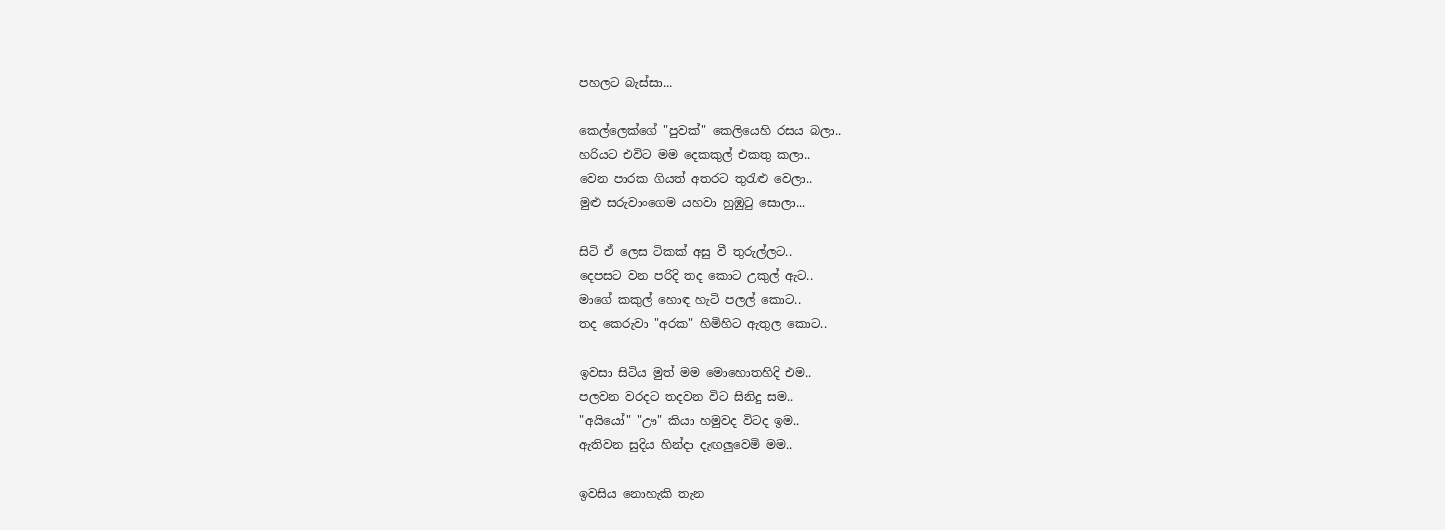පහලට බැස්සා...

කෙල්ලෙක්ගේ "පුවක්" කෙලියෙහි රසය බලා..
හරියට එවිට මම දෙකකුල් එකතු කලා..
වෙන පාරක ගියත් අතරට තුරැළු වෙලා..
මුළු සරුවාංගෙම යහවා හුඹුටු සොලා...

සිටි ඒ ලෙස ටිකක් අසු වී තුරුල්ලට..
දෙපසට වන පරිදි තද කොට උකුල් ඇට..
මාගේ කකුල් හොඳ හැටි පලල් කොට..
තද කෙරුවා "අරක" හිමිහිට ඇතුල කොට..

ඉවසා සිටිය මුත් මම මොහොතහිදි එම..
පලවන වරදට තදවන විට සිනිදු සම..
"අයියෝ" "ඌ" කියා හමුවද විටද ඉම..
ඇතිවන සුදිය හින්දා දැඟලුවෙමි මම..

ඉවසිය නොහැකි තැන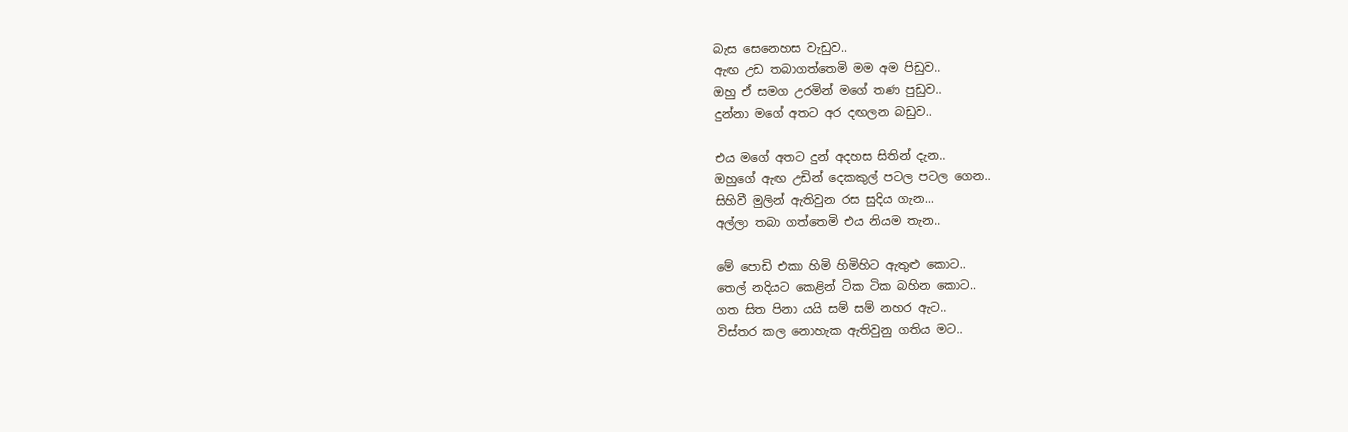බැස සෙනෙහස වැඩුව..
ඇඟ උඩ තබාගත්තෙමි මම අම පිඩුව..
ඔහු ඒ සමග උරමින් මගේ තණ පුඩුව..
දුන්නා මගේ අතට අර දඟලන බඩුව..

එය මගේ අතට දුන් අදහස සිතින් දැන..
ඔහුගේ ඇඟ උඩින් දෙකකුල් පටල පටල ගෙන..
සිහිවී මුලින් ඇතිවුන රස සුදිය ගැන...
අල්ලා තබා ගත්තෙමි එය නියම තැන..

මේ පොඩි එකා හිමි හිමිහිට ඇතුළු කොට..
තෙල් නදියට කෙළින් ටික ටික බහින කොට..
ගත සිත පිනා යයි සම් සම් නහර ඇට..
විස්තර කල නොහැක ඇතිවුනු ගතිය මට..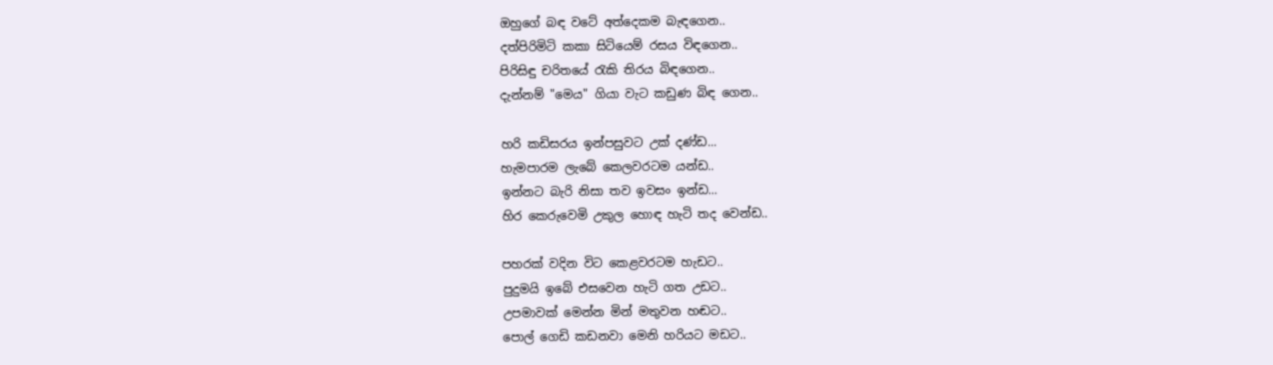ඔහුගේ බඳ වටේ අත්දෙකම බැඳගෙන..
දත්පිරිමිටි කකා සිටියෙම් රසය විඳගෙන..
පිරිසිඳු චරිතයේ රැකි තිරය බිඳගෙන..
දැන්නම් "මෙය" ගියා වැට කඩුණ බිඳ ගෙන..

හරි කඩිසරය ඉන්පසුවට උක් දණ්ඩ...
හැමපාරම ලැබේ කෙලවරටම යන්ඩ..
ඉන්නට බැරි නිසා තව ඉවසං ඉන්ඩ...
හිර කෙරුවෙමි උකුල හොඳ හැටි තද වෙන්ඩ..

පහරක් වදින විට කෙළවරටම හැඩට..
පුදුමයි ඉබේ එසවෙන හැටි ගත උඩ‍ට..
උපමාවක් මෙන්න මින් මතුවන හඬ‍ට..
පොල් ගෙඩි කඩනවා මෙනි හරියට මඩට..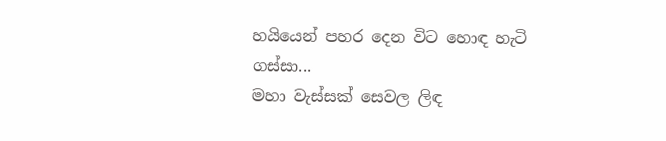හයියෙන් පහර දෙන විට හොඳ හැටි ගස්සා...
මහා වැස්සක් සෙවල ලිඳ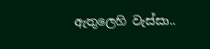ඇතුලෙහි වැස්සා..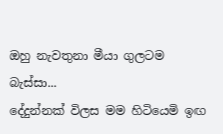ඔහු නැවතුනා මීයා ගුලටම බැස්සා...
දේදුන්නක් විලස මම හිටියෙමි ඉඟ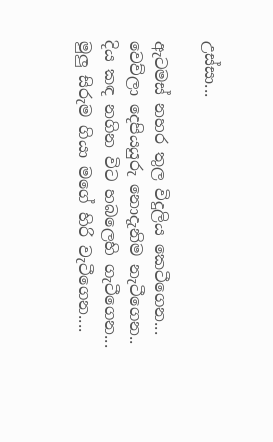උස්සා...

ඇටමස් නහර තුල විදුලිය කෙටීගෙන...
වෙව්ලා දෙපියයුරු නොදැනිම නැටීගෙන..
දිය කඳ නගින විට හබලෙහි ගැටීගෙන...
මුලු සිරුම ගියා මගේ හිරි වැටීගෙන....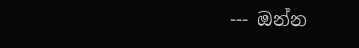--- ඔන්න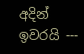අදින් ඉවරයි ---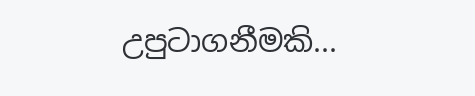උපුටාගනීමකි...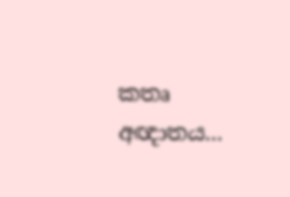කතෘ අඥාතය...